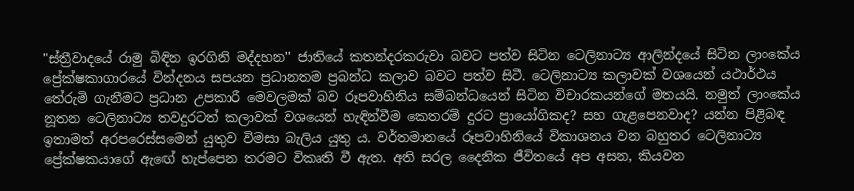"ස්ත්‍රීවාදයේ රාමු බිඳින ඉරගිනි මද්දහන'' ජාතියේ කතන්දරකරුවා බවට පත්ව සිටින ටෙලිනාට්‍ය ආලින්දයේ සිටින ලාංකේය ප්‍රේක්ෂකාගාරයේ වින්දනය සපයන ප්‍රධානතම ප්‍රබන්ධ කලාව බවට පත්ව සිටී. ටෙලිනාට්‍ය කලාවක් වශයෙන් යථාර්ථය තේරුමි ගැනීමට ප්‍රධාන උපකාරී මෙවලමක් බව රූපවාහිනිය සම්බන්ධයෙන් සිටින විචාරකයන්ගේ මතයයි. නමුත් ලාංකේය නූතන ටෙලිනාට්‍ය තවදුරටත් කලාවක් වශයෙන් හැඳින්වීම කෙතරම් දුරට ප්‍රායෝගිකද? සහ ගැළපෙනවාද? යන්න පිළිබඳ ඉතාමත් අරපරෙස්සමෙන් යුතුව විමසා බැලිය යුතු ය. වර්තමානයේ රූපවාහිනියේ විකාශනය වන බහුතර ටෙලිනාට්‍ය ප්‍රේක්ෂකයාගේ ඇඟේ හැප්පෙන තරමට විකෘති වී ඇත. අති සරල දෛනික ජීවිතයේ අප අසන, කියවන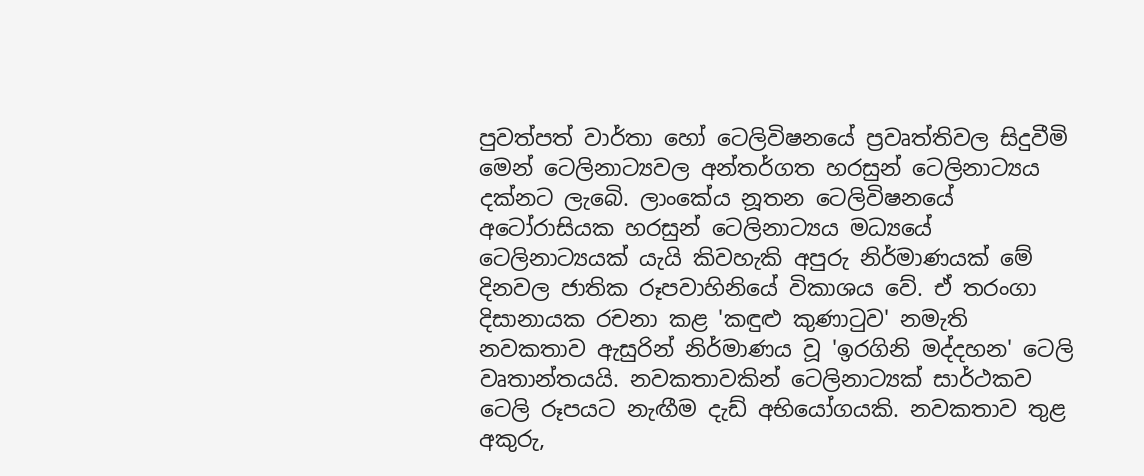පුවත්පත් වාර්තා හෝ ටෙලිවිෂනයේ ප්‍රවෘත්තිවල සිදුවීමි මෙන් ටෙලිනාට්‍යවල අන්තර්ගත හරසුන් ටෙලිනාට්‍යය දක්නට ලැබෙි. ලාංකේය නූතන ටෙලිවිෂනයේ අටෝරාසියක හරසුන් ටෙලිනාට්‍යය මධ්‍යයේ ටෙලිනාට්‍යයක් යැයි කිවහැකි අපුරු නිර්මාණයක් මේ දිනවල ජාතික රූපවාහිනියේ විකාශය වේ. ඒ තරංගා දිසානායක රචනා කළ 'කඳුළු කුණාටුව' නමැති නවකතාව ඇසුරින් නිර්මාණය වූ 'ඉරගිනි මද්දහන' ටෙලි වෘතාන්තයයි. නවකතාවකින් ටෙලිනාට්‍යක් සාර්ථකව ටෙලි රූපයට නැඟීම දැඩ් අභියෝගයකි. නවකතාව තුළ අකුරු,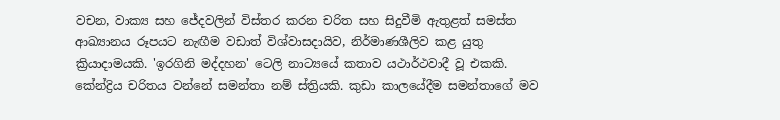වචන, වාක්‍ය සහ ජේදවලින් විස්තර කරන චරිත සහ සිදුවීමි ඇතුළත් සමස්ත ආඛ්‍යානය රූපයට නැඟීම වඩාත් විශ්වාසදායිව, නිර්මාණශීලිව කළ යුතු ක්‍රියාදාමයකි. 'ඉරගිනි මද්දහන' ටෙලි නාට්‍යයේ කතාව යථාර්ථවාදී වූ එකකි. කේන්ද්‍රිය චරිතය වන්නේ සමන්තා නම් ස්ත්‍රියකි. කුඩා කාලයේදීම සමන්තාගේ මව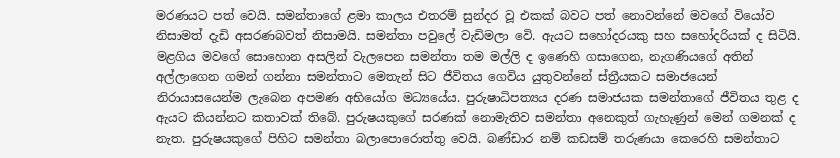මරණයට පත් වෙයි. සමන්තාගේ ළමා කාලය එතරම් සුන්දර වූ එකක් බවට පත් නොවන්නේ මවගේ වියෝව නිසාමත් දැඩි අසරණබවත් නිසාමයි. සමන්තා පවුලේ වැඩිමලා වෙි. ඇයට සහෝදරයකු සහ සහෝදරියක් ද සිටියි. මළගිය මවගේ සොහොන අසලින් වැලපෙන සමන්තා තම මල්ලි ද ඉණෙහි ගසාගෙන, නැගණියගේ අතින් අල්ලාගෙන ගමන් ගන්නා සමන්තාට මෙතැන් සිට ජීවිතය ගෙවිය යුතුවන්නේ ස්ත්‍රීයකට සමාජයෙන් නිරායාසයෙන්ම ලැබෙන අපමණ අභියෝග මධ්‍යයේය. පුරුෂාධිපත්‍යය දරණ සමාජයක සමන්තාගේ ජීවිතය තුළ ද ඇයට කියන්නට කතාවක් තිබේ. පුරුෂයකුගේ සරණක් නොමැතිව සමන්තා අනෙකුත් ගැහැණුන් මෙන් ගමනක් ද නැත. පුරුෂයකුගේ පිහිට සමන්තා බලාපොරොත්තු වෙයි. බණ්ඩාර නම් කඩසම් තරුණයා කෙරෙහි සමන්තාට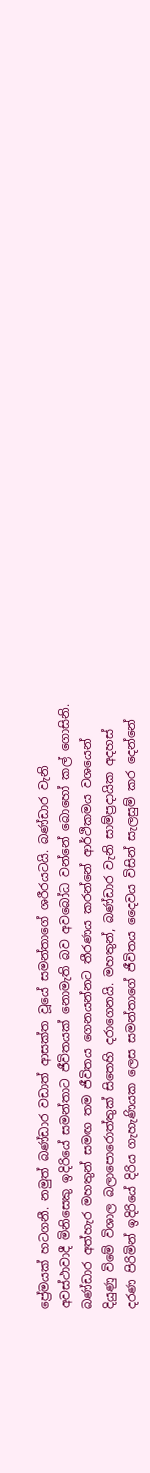ප්‍රේමයක් හටගනී. නමුත් බණ්ඩාර වඩාත් ආසක්ත වූයේ සමන්තාගේ ශරීරයටයි. බණ්ඩාර වැනි අවස්ථාවාදී මිනිසෙකු ඉදිරියේ සමන්තාට ජීවිතයක් නොමැති බව අවබෝධ වන්නේ බොහෝ කල් ගොසිනි. බණ්ඩාර අත්හැර මහතුන් සමඟ තම ජීවිතය ගෙනයන්නට තීරණය කරන්නේ ආර්ථිකමය වශයෙන් දියුණු විමේ විශාල බලාපොරොත්තුක් සිතෙහි දරාගෙනයි. මහතුන්, බණ්ඩාර වැනි සාම්ප්‍රදායික අදහස් දරණ පිරිමින් ඉදිරියේ දිරිය ගැහැණියක ලෙස සමන්තාගේ ජීවිතය දෛවය විසින් සැලසුම් කර දෙන්නේ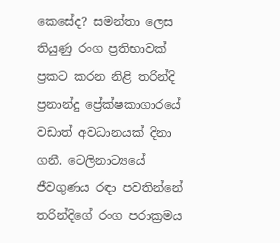කෙසේද? සමන්තා ලෙස තියුණු රංග ප්‍රතිභාවක් ප්‍රකට කරන නිළි තරින්දි ප්‍රනාන්දු ප්‍රේක්ෂකාගාරයේ වඩාත් අවධානයක් දිනා ගනී. ටෙලිනාට්‍යයේ ජීවගුණය රඳා පවතින්නේ තරින්දිගේ රංග පරාක්‍රමය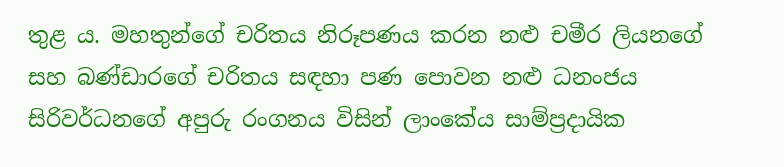තුළ ය. මහතුන්ගේ චරිතය නිරූපණය කරන නළු චමීර ලියනගේ සහ බණ්ඩාරගේ චරිතය සඳහා පණ පොවන නළු ධනංජය සිරිවර්ධනගේ අපුරු රංගනය විසින් ලාංකේය සාම්ප්‍රදායික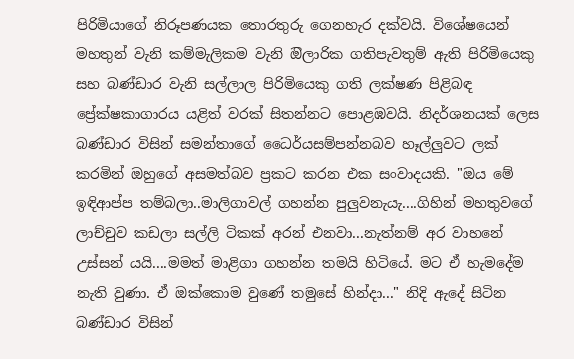පිරිමියාගේ නිරූපණයක තොරතුරු ගෙනහැර දක්වයි. විශේෂයෙන් මහතුන් වැනි කම්මැලිකම වැනි ඔිලාරික ගතිපැවතුම් ඇති පිරිමියෙකු සහ බණ්ඩාර වැනි සල්ලාල පිරිමියෙකු ගති ලක්ෂණ පිළිබඳ ප්‍රේක්ෂකාගාරය යළිත් වරක් සිතන්නට පොළඹවයි. නිදර්ශනයක් ලෙස බණ්ඩාර විසින් සමන්තාගේ ධෛර්යසම්පන්නබව හෑල්ලුවට ලක් කරමින් ඔහුගේ අසමත්බව ප්‍රකට කරන එක සංවාදයකි. "ඔය මේ ඉඳිආප්ප තම්බලා..මාලිගාවල් ගහන්න පුලුවනැයැ....ගිහින් මහතුවගේ ලාච්චුව කඩලා සල්ලි ටිකක් අරන් එනවා...නැත්නම් අර වාහනේ උස්සන් යයි....මමත් මාළිගා ගහන්න තමයි හිටියේ. මට ඒ හැමදේම නැති වුණා. ඒ ඔක්කොම වුණේ තමුසේ හින්දා..." නිදි ඇදේ සිටින බණ්ඩාර විසින්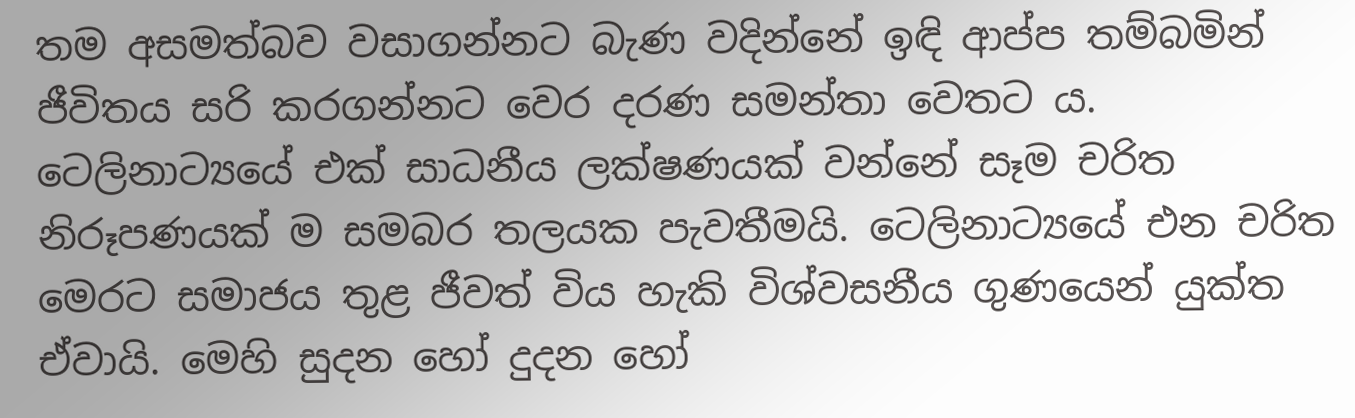තම අසමත්බව වසාගන්නට බැණ වදින්නේ ඉඳි ආප්ප තම්බමින් ජීවිතය සරි කරගන්නට වෙර දරණ සමන්තා වෙතට ය. ටෙලිනාට්‍යයේ එක් සාධනීය ලක්ෂණයක් වන්නේ සෑම චරිත නිරූපණයක් ම සමබර තලයක පැවතීමයි. ටෙලිනාට්‍යයේ එන චරිත මෙරට සමාජය තුළ ජීවත් විය හැකි විශ්වසනීය ගුණයෙන් යුක්ත ඒවායි. මෙහි සුදන හෝ දුදන හෝ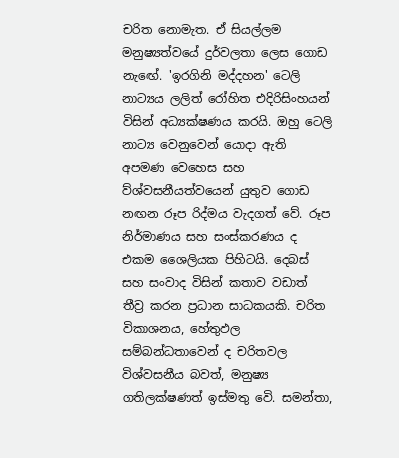චරිත නොමැත. ඒ සියල්ලම මනුෂ්‍යත්වයේ දුර්වලතා ලෙස ගොඩ නැඟේ. 'ඉරගිනි මද්දහන' ටෙලි නාට්‍යය ලලිත් රෝහිත එදිරිසිංහයන් විසින් අධ්‍යක්ෂණය කරයි. ඔහු ටෙලි නාට්‍ය වෙනුවෙන් යොදා ඇති අපමණ වෙහෙස සහ ව්ශ්වසනීයත්වයෙන් යුතුව ගොඩ නඟන රූප රිද්මය වැදගත් වේ. රූප නිර්මාණය සහ සංස්කරණය ද එකම ශෛලියක පිහිටයි. දෙබස් සහ සංවාද විසින් කතාව වඩාත් තීව්‍ර කරන ප්‍රධාන සාධකයකි. චරිත විකාශනය, හේතුඵල සම්බන්ධතාවෙන් ද චරිතවල විශ්වසනීය බවත්, මනුෂ්‍ය ගතිලක්ෂණත් ඉස්මතු වෙි. සමන්තා,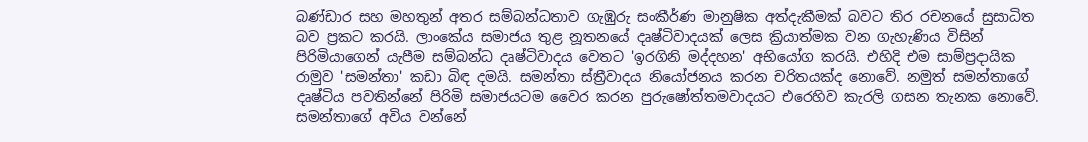බණ්ඩාර සහ මහතුන් අතර සම්බන්ධතාව ගැඹුරු සංකීර්ණ මානුෂික අත්දැකීමක් බවට තිර රචනයේ සුසාධිත බව ප්‍රකට කරයි. ලාංකේය සමාජය තුළ නූතනයේ දෘෂ්ටිවාදයක් ලෙස ක්‍රියාත්මක වන ගැහැණිය විසින් පිරිමියාගෙන් යැපීම සම්බන්ධ දෘෂ්ටිවාදය වෙතට 'ඉරගිනි මද්දහන' අභියෝග කරයි. එහිදි එම සාම්ප්‍රදායික රාමුව 'සමන්තා' කඩා බිඳ දමයි. සමන්තා ස්ත්‍රීවාදය නියෝජනය කරන චරිතයක්ද නොවේ. නමුත් සමන්තාගේ දෘෂ්ටිය පවතින්නේ පිරිමි සමාජයටම වෛර කරන පුරුෂෝත්තමවාදයට එරෙහිව කැරලි ගසන තැනක නොවේ. සමන්තාගේ අවිය වන්නේ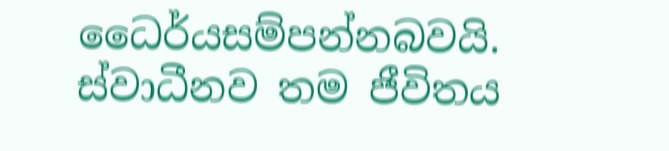ධෛර්යසම්පන්නබවයි. ස්වාධීනව තම ජීවිතය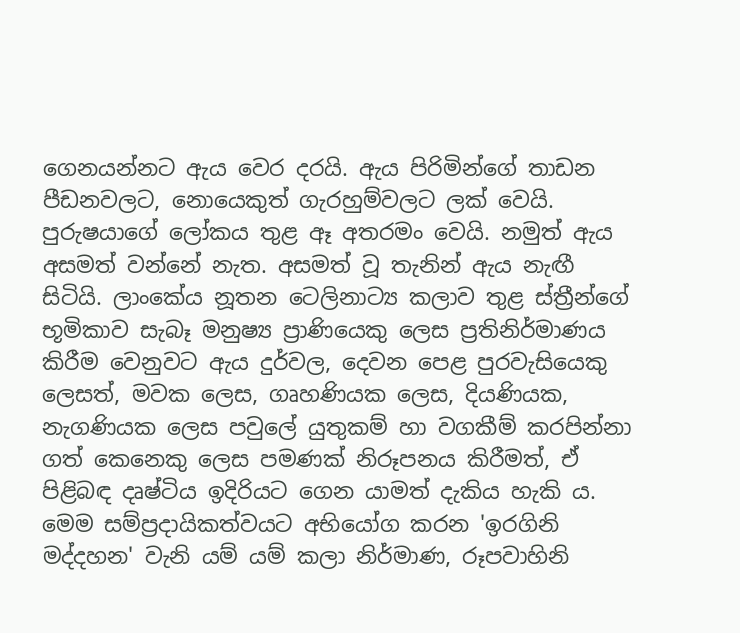ගෙනයන්නට ඇය වෙර දරයි. ඇය පිරිමින්ගේ තාඩන පීඩනවලට, නොයෙකුත් ගැරහුම්වලට ලක් වෙයි. පුරුෂයාගේ ලෝකය තුළ ඈ අතරමං වෙයි. නමුත් ඇය අසමත් වන්නේ නැත. අසමත් වූ තැනින් ඇය නැඟී සිටියි. ලාංකේය නූතන ටෙලිනාට්‍ය කලාව තුළ ස්ත්‍රීන්ගේ භූමිකාව සැබෑ මනුෂ්‍ය ප්‍රාණියෙකු ලෙස ප්‍රතිනිර්මාණය කිරීම වෙනුවට ඇය දුර්වල, දෙවන පෙළ පුරවැසියෙකු ලෙසත්, මවක ලෙස, ගෘහණියක ලෙස, දියණියක, නැගණියක ලෙස පවුලේ යුතුකම් හා වගකීම් කරපින්නා ගත් කෙනෙකු ලෙස පමණක් නිරූපනය කිරීමත්, ඒ පිළිබඳ දෘෂ්ටිය ඉදිරියට ගෙන යාමත් දැකිය හැකි ය. මෙම සම්ප්‍රදායිකත්වයට අභියෝග කරන 'ඉරගිනි මද්දහන' වැනි යම් යම් කලා නිර්මාණ, රූපවාහිනි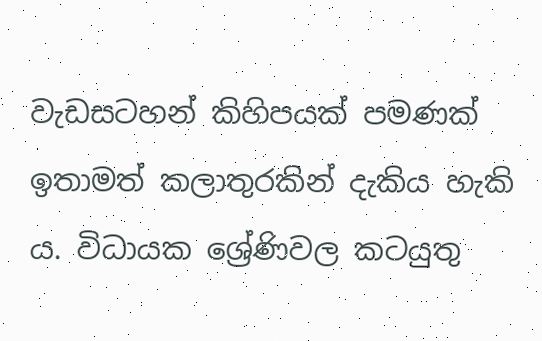වැඩසටහන් කිහිපයක් පමණක් ඉතාමත් කලාතුරකින් දැකිය හැකි ය. විධායක ශ්‍රේණිවල කටයුතු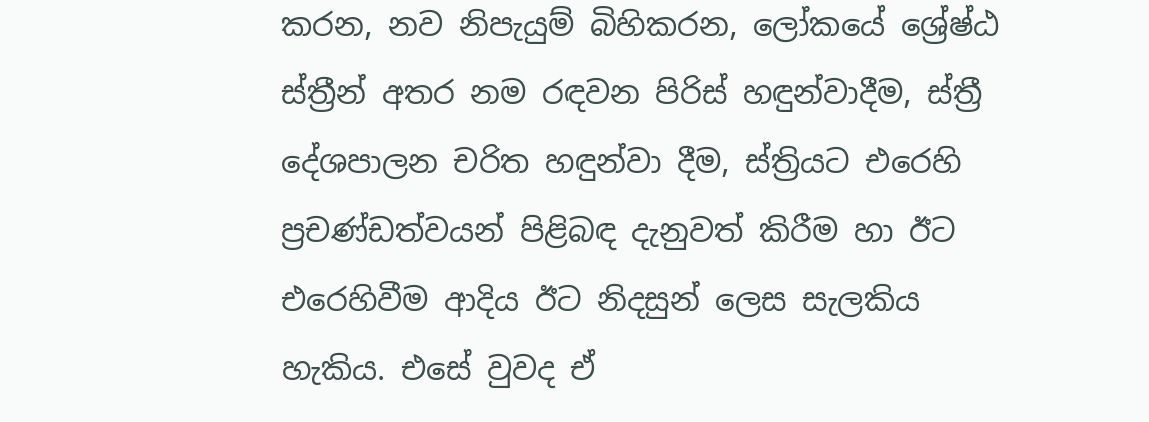කරන, නව නිපැයුම් බිහිකරන, ලෝකයේ ශ්‍රේෂ්ඨ ස්ත්‍රීන් අතර නම රඳවන පිරිස් හඳුන්වාදීම, ස්ත්‍රී දේශපාලන චරිත හඳුන්වා දීම, ස්ත්‍රියට එරෙහි ප්‍රචණ්ඩත්වයන් පිළිබඳ දැනුවත් කිරීම හා ඊට එරෙහිවීම ආදිය ඊට නිදසුන් ලෙස සැලකිය හැකිය. එසේ වුවද ඒ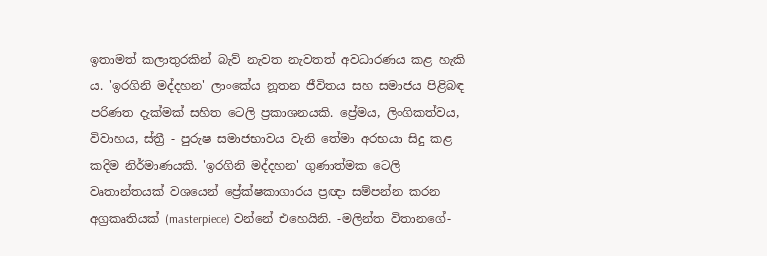ඉතාමත් කලාතුරකින් බැව් නැවත නැවතත් අවධාරණය කළ හැකි ය. 'ඉරගිනි මද්දහන' ලාංකේය නූතන ජීවිතය සහ සමාජය පිළිබඳ පරිණත දැක්මක් සහිත ටෙලි ප්‍රකාශනයකි. ප්‍රේමය, ලිංගිකත්වය, විවාහය, ස්ත්‍රී - පුරුෂ සමාජභාවය වැනි තේමා අරභයා සිදු කළ කදිම නිර්මාණයකි. 'ඉරගිනි මද්දහන' ගුණාත්මක ටෙලි වෘතාන්තයක් වශයෙන් ප්‍රේක්ෂකාගාරය ප්‍රඥා සම්පන්න කරන අග්‍රකෘතියක් (masterpiece) වන්නේ එහෙයිනි. -මලින්ත විතානගේ-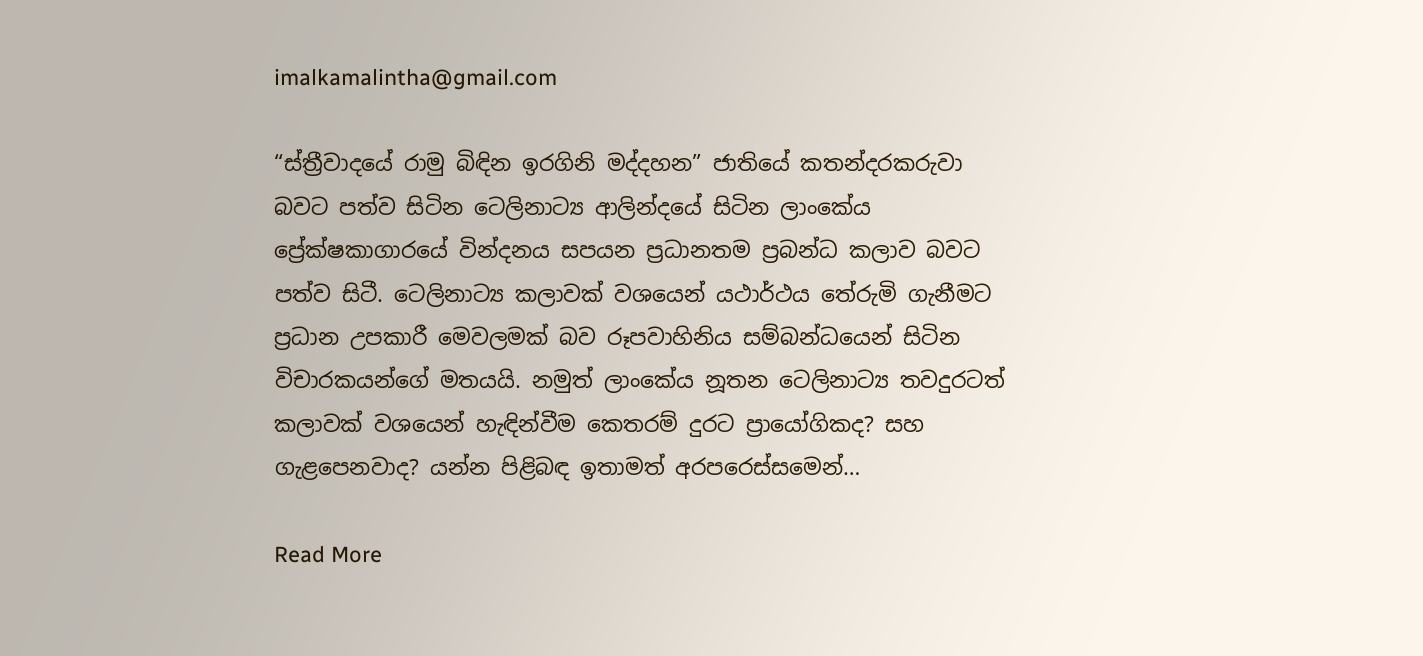imalkamalintha@gmail.com

“ස්ත්‍රීවාදයේ රාමු බිඳින ඉරගිනි මද්දහන” ජාතියේ කතන්දරකරුවා බවට පත්ව සිටින ටෙලිනාට්‍ය ආලින්දයේ සිටින ලාංකේය ප්‍රේක්ෂකාගාරයේ වින්දනය සපයන ප්‍රධානතම ප්‍රබන්ධ කලාව බවට පත්ව සිටී. ටෙලිනාට්‍ය කලාවක් වශයෙන් යථාර්ථය තේරුමි ගැනීමට ප්‍රධාන උපකාරී මෙවලමක් බව රූපවාහිනිය සම්බන්ධයෙන් සිටින විචාරකයන්ගේ මතයයි. නමුත් ලාංකේය නූතන ටෙලිනාට්‍ය තවදුරටත් කලාවක් වශයෙන් හැඳින්වීම කෙතරම් දුරට ප්‍රායෝගිකද? සහ ගැළපෙනවාද? යන්න පිළිබඳ ඉතාමත් අරපරෙස්සමෙන්…

Read More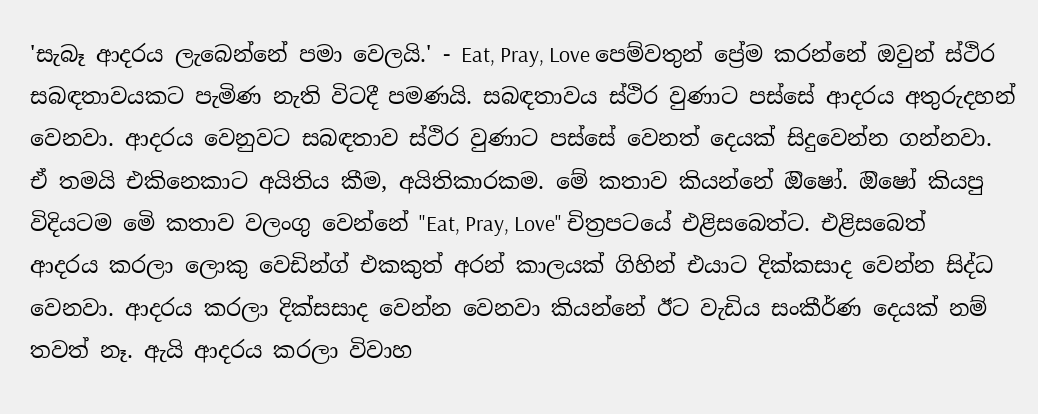'සැබෑ ආදරය ලැබෙන්නේ පමා වෙලයි.' - Eat, Pray, Love පෙම්වතුන් ප්‍රේම කරන්නේ ඔවුන් ස්ථිර සබඳතාවයකට පැමිණ නැති විටදී පමණයි. සබඳතාවය ස්ථිර වුණාට පස්සේ ආදරය අතුරුදහන් වෙනවා. ආදරය වෙනුවට සබඳතාව ස්ථිර වුණාට පස්සේ වෙනත් දෙයක් සිදුවෙන්න ගන්නවා. ඒ තමයි එකිනෙකාට අයිතිය කීම, අයිතිකාරකම. මේ කතාව කියන්නේ ඔිෂෝ. ඔිෂෝ කියපු විදියටම මෙි කතාව වලංගු වෙන්නේ "Eat, Pray, Love'' චිත්‍රපටයේ එළිසබෙත්ට. එළිසබෙත් ආදරය කරලා ලොකු වෙඩින්ග් එකකුත් අරන් කාලයක් ගිහින් එයාට දික්කසාද වෙන්න සිද්ධ වෙනවා. ආදරය කරලා දික්සසාද වෙන්න වෙනවා කියන්නේ ඊට වැඩිය සංකීර්ණ දෙයක් නම් තවත් නෑ. ඇයි ආදරය කරලා විවාහ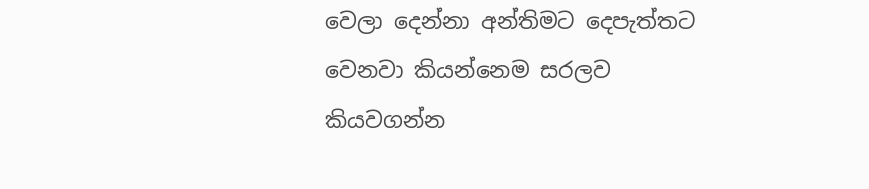වෙලා දෙන්නා අන්තිමට දෙපැත්තට වෙනවා කියන්නෙම සරලව කියවගන්න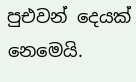පුඑවන් දෙයක් නෙමෙයි.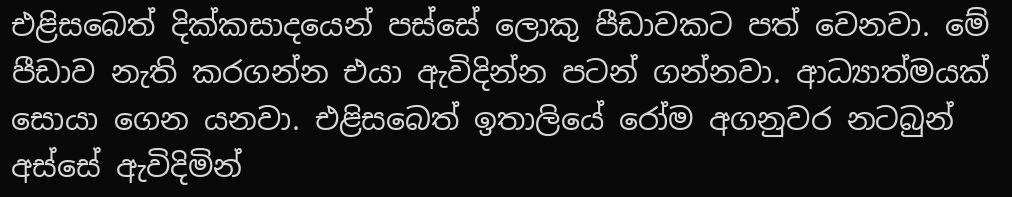එළිසබෙත් දික්කසාදයෙන් පස්සේ ලොකු පීඩාවකට පත් වෙනවා. මේ පීඩාව නැති කරගන්න එයා ඇවිදින්න පටන් ගන්නවා. ආධ්‍යාත්මයක් සොයා ගෙන යනවා. එළිසබෙත් ඉතාලියේ රෝම අගනුවර නටබුන් අස්සේ ඇවිදිමින්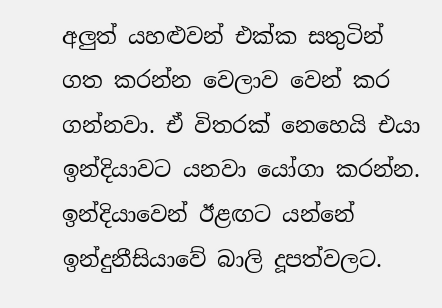අලුත් යහළුවන් එක්ක සතුටින් ගත කරන්න වෙලාව වෙන් කර ගන්නවා. ඒ විතරක් නෙහෙයි එයා ඉන්දියාවට යනවා යෝගා කරන්න. ඉන්දියාවෙන් ඊළඟට යන්නේ ඉන්දුනීසියාවේ බාලි දූපත්වලට.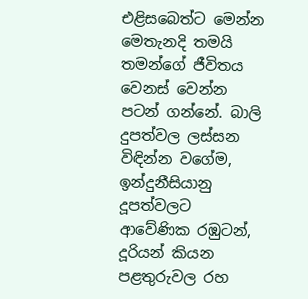එළිසබෙත්ට මෙන්න මෙතැනදි තමයි තමන්ගේ ජීවිතය වෙනස් වෙන්න පටන් ගන්නේ. බාලි දුපත්වල ලස්සන විඳින්න වගේම, ඉන්දුනීසියානු දූපත්වලට ආවේණික රඹුටන්, දූරියන් කියන පළතුරුවල රහ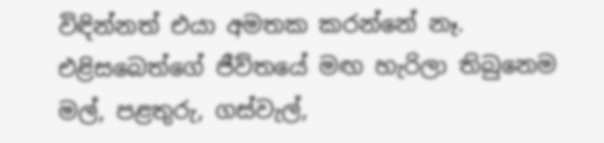විඳින්නත් එයා අමතක කරන්නේ නෑ. එළිසබෙත්ගේ ජීව්තයේ මඟ හැරිලා තිබුනෙම මල්, පළතුරු, ගස්වැල්,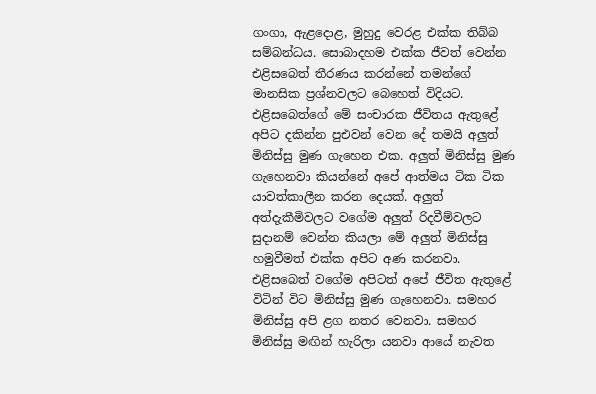ගංගා, ඇළදොළ, මුහුදු වෙරළ එක්ක තිබ්බ සම්බන්ධය. සොබාදහම එක්ක ජීවත් වෙන්න එළිසබෙත් තීරණය කරන්නේ තමන්ගේ මානසික ප්‍රශ්නවලට බෙහෙත් විදියට. එළිසබෙත්ගේ මේ සංචාරක ජීවිතය ඇතුළේ අපිට දකින්න පුඑවන් වෙන දේ තමයි අලුත් මිනිස්සු මුණ ගැහෙන එක. අලුත් මිනිස්සු මුණ ගැහෙනවා කියන්නේ අපේ ආත්මය ටික ටික යාවත්කාලීන කරන දෙයක්. අලුත් අත්දැකීමිවලට වගේම අලුත් රිදවීම්වලට සුදානම් වෙන්න කියලා මේ අලුත් මිනිස්සු හමුවීමත් එක්ක අපිට අණ කරනවා. එළිසබෙත් වගේම අපිටත් අපේ ජීවිත ඇතුළේ විටින් විට මිනිස්සු මුණ ගැහෙනවා. සමහර මිනිස්සු අපි ළග නතර වෙනවා. සමහර මිනිස්සු මඟින් හැරිලා යනවා ආයේ නැවත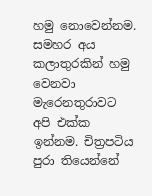හමු නොවෙන්නම. සමහර අය කලාතුරකින් හමු වෙනවා මැරෙනතුරාවට අපි එක්ක ඉන්නම. චිත්‍රපටිය පුරා තියෙන්නේ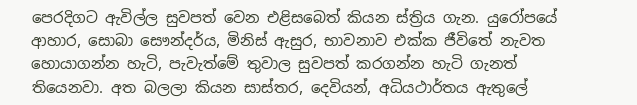පෙරදිගට ඇවිල්ල සුවපත් වෙන එළිසබෙත් කියන ස්ත්‍රිය ගැන. යුරෝපයේ ආහාර, සොබා සෞන්දර්ය, මිනිස් ඇසුර, භාවනාව එක්ක ජීවිතේ නැවත හොයාගන්න හැටි, පැවැත්මේ තුවාල සුවපත් කරගන්න හැටි ගැනත් තියෙනවා. අත බලලා කියන සාස්තර, දෙවියන්, අධියථාර්තය ඇතුලේ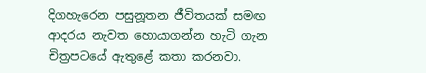දිගහැරෙන පසුනූතන ජීවිතයක් සමඟ ආදරය නැවත හොයාගන්න හැටි ගැන චිත්‍රපටයේ ඇතුළේ කතා කරනවා.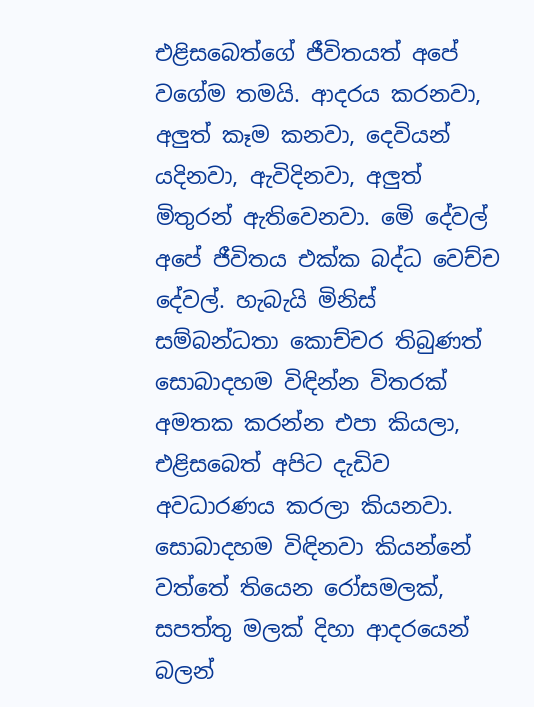එළිසබෙත්ගේ ජීවිතයත් අපේ වගේම තමයි. ආදරය කරනවා, අලුත් කෑම කනවා, දෙවියන් යදිනවා, ඇවිදිනවා, අලුත් මිතුරන් ඇතිවෙනවා. මෙි දේවල් අපේ ජීවිතය එක්ක බද්ධ වෙච්ච දේවල්. හැබැයි මිනිස් සම්බන්ධතා කොච්චර තිබුණත් සොබාදහම විඳින්න විතරක් අමතක කරන්න එපා කියලා, එළිසබෙත් අපිට දැඩිව අවධාරණය කරලා කියනවා. සොබාදහම විඳිනවා කියන්නේ වත්තේ තියෙන රෝසමලක්, සපත්තු මලක් දිහා ආදරයෙන් බලන්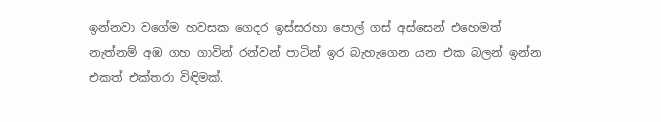ඉන්නවා වගේම හවසක ගෙදර ඉස්සරහා පොල් ගස් අස්සෙන් එහෙමත් නැත්නම් අඹ ගහ ගාවින් රන්වන් පාටින් ඉර බැහැගෙන යන එක බලන් ඉන්න එකත් එක්තරා විඳිමක්.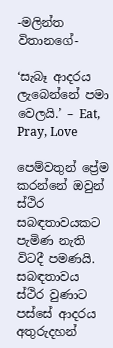-මලින්ත විතානගේ-

‘සැබෑ ආදරය ලැබෙන්නේ පමා වෙලයි.’ – Eat, Pray, Love

පෙම්වතුන් ප්‍රේම කරන්නේ ඔවුන් ස්ථිර සබඳතාවයකට පැමිණ නැති විටදී පමණයි. සබඳතාවය ස්ථිර වුණාට පස්සේ ආදරය අතුරුදහන්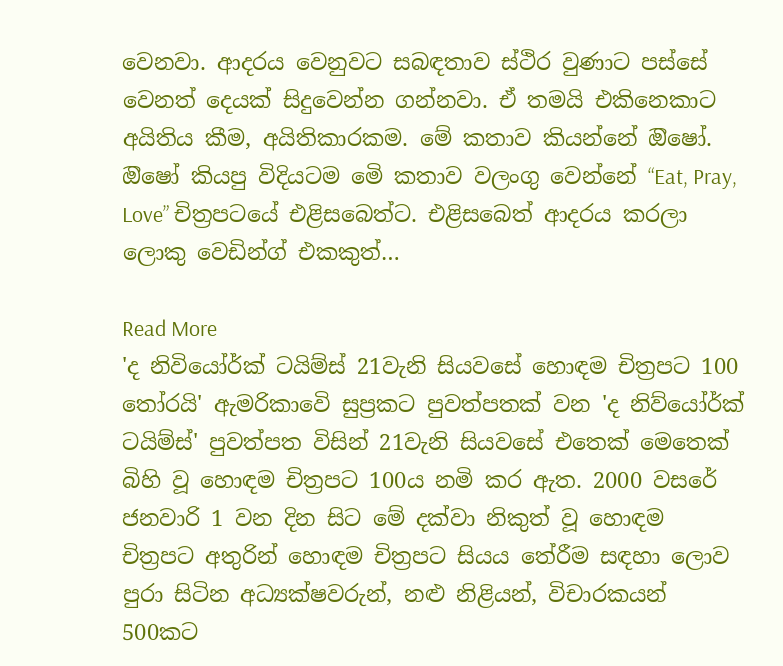වෙනවා. ආදරය වෙනුවට සබඳතාව ස්ථිර වුණාට පස්සේ වෙනත් දෙයක් සිදුවෙන්න ගන්නවා. ඒ තමයි එකිනෙකාට අයිතිය කීම, අයිතිකාරකම. මේ කතාව කියන්නේ ඔිෂෝ. ඔිෂෝ කියපු විදියටම මෙි කතාව වලංගු වෙන්නේ “Eat, Pray, Love” චිත්‍රපටයේ එළිසබෙත්ට. එළිසබෙත් ආදරය කරලා ලොකු වෙඩින්ග් එකකුත්…

Read More
'ද නිවියෝර්ක් ටයිම්ස් 21වැනි සියවසේ හොඳම චිත්‍රපට 100 තෝරයි' ඇමරිකාවෙි සුප්‍රකට පුවත්පතක් වන 'ද නිව්යෝර්ක් ටයිම්ස්' පුවත්පත විසින් 21වැනි සියවසේ එතෙක් මෙතෙක් බිහි වූ හොඳම චිත්‍රපට 100ය නමි කර ඇත. 2000 වසරේ ජනවාරි 1 වන දින සිට මේ දක්වා නිකුත් වූ හොඳම චිත්‍රපට අතුරින් හොඳම චිත්‍රපට සියය තේරීම සඳහා ලොව පුරා සිටින අධ්‍යක්ෂවරුන්, නළු නිළියන්, විචාරකයන් 500කට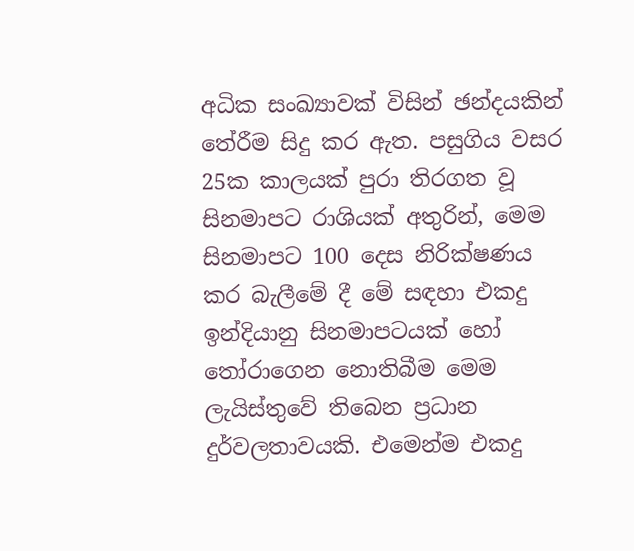අධික සංඛ්‍යාවක් විසින් ඡන්දයකින් තේරීම සිදු කර ඇත. පසුගිය වසර 25ක කාලයක් පුරා තිරගත වූ සිනමාපට රාශියක් අතුරින්, මෙම සිනමාපට 100 දෙස නිරික්ෂණය කර බැලීමේ දී මේ සඳහා එකදු ඉන්දියානු සිනමාපටයක් හෝ තෝරාගෙන නොතිබීම මෙම ලැයිස්තුවේ තිබෙන ප්‍රධාන දුර්වලතාවයකි. එමෙන්ම එකදු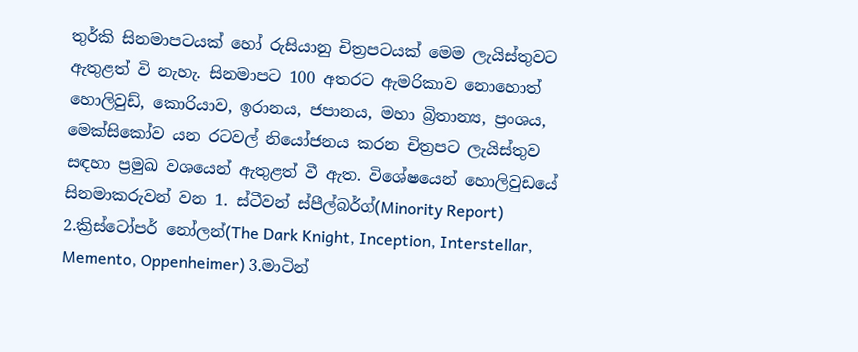තුර්කි සිනමාපටයක් හෝ රුසියානු චිත්‍රපටයක් මෙම ලැයිස්තුවට ඇතුළත් වි නැහැ. සිනමාපට 100 අතරට ඇමරිකාව නොහොත් හොලිවුඩ්, කොරියාව, ඉරානය, ජපානය, මහා බ්‍රිතාන්‍ය, ප්‍රංශය, මෙක්සිකෝව යන රටවල් නියෝජනය කරන චිත්‍රපට ලැයිස්තුව සඳහා ප්‍රමුඛ වශයෙන් ඇතුළත් වී ඇත. විශේෂයෙන් හොලිවුඩයේ සිනමාකරුවන් වන 1. ස්ටීවන් ස්පීල්බර්ග්(Minority Report) 2.ක්‍රිස්ටෝපර් නෝලන්(The Dark Knight, Inception, Interstellar, Memento, Oppenheimer) 3.මාටින්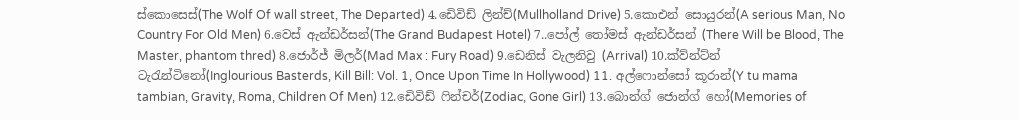ස්කොසෙස්(The Wolf Of wall street, The Departed) 4.ඩෙිවිඩ් ලින්ච්(Mullholland Drive) 5.කොඑන් සොයුරන්(A serious Man, No Country For Old Men) 6.වෙස් ඇන්ඩර්සන්(The Grand Budapest Hotel) 7..පෝල් තෝමස් ඇන්ඩර්සන් (There Will be Blood, The Master, phantom thred) 8.ජොර්ජ් මිලර්(Mad Max : Fury Road) 9.ඩෙනිස් වැලනිවු (Arrival) 10.ක්ව්න්ට්න් ටැරැන්ටිනෝ(Inglourious Basterds, Kill Bill: Vol. 1, Once Upon Time In Hollywood) 11. අල්ෆොන්සෝ කූරාන්(Y tu mama tambian, Gravity, Roma, Children Of Men) 12.ඩෙිවිඩ් ෆින්චර්(Zodiac, Gone Girl) 13.බොන්ග් ජොන්ග් හෝ(Memories of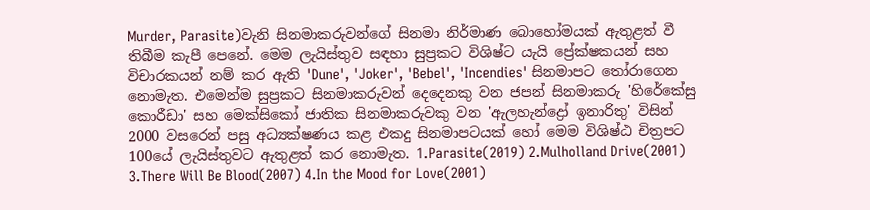Murder, Parasite)වැනි සිනමාකරුවන්ගේ සිනමා නිර්මාණ බොහෝමයක් ඇතුළත් වී තිබීම කැපී පෙනේ. මෙම ලැයිස්තුව සඳහා සුප්‍රකට විශිෂ්ට යැයි ප්‍රේක්ෂකයන් සහ විචාරකයන් නම් කර ඇති 'Dune', 'Joker', 'Bebel', 'Incendies' සිනමාපට තෝරාගෙන නොමැත. එමෙන්ම සුප්‍රකට සිනමාකරුවන් දෙදෙනකු වන ජපන් සිනමාකරු 'හිරේකේසු කොරීඩා' සහ මෙක්සිකෝ ජාතික සිනමාකරුවකු වන 'ඇලහැන්ද්‍රෝ ඉනාරිතු' විසින් 2000 වසරෙන් පසු අධ්‍යක්ෂණය කළ එකදු සිනමාපටයක් හෝ මෙම විශිෂ්ඨ චිත්‍රපට 100යේ ලැයිස්තුවට ඇතුළත් කර නොමැත. 1.Parasite(2019) 2.Mulholland Drive(2001) 3.There Will Be Blood(2007) 4.In the Mood for Love(2001)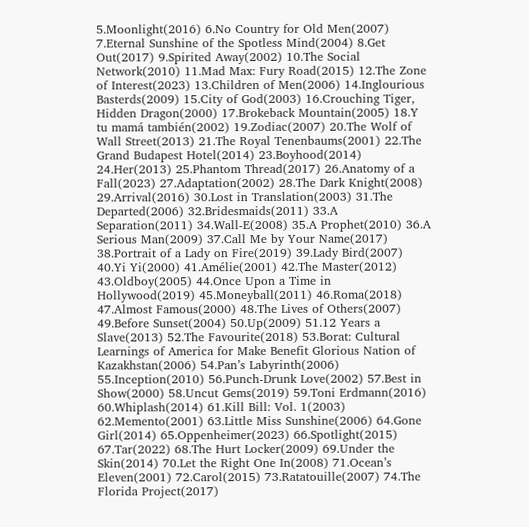5.Moonlight(2016) 6.No Country for Old Men(2007) 7.Eternal Sunshine of the Spotless Mind(2004) 8.Get Out(2017) 9.Spirited Away(2002) 10.The Social Network(2010) 11.Mad Max: Fury Road(2015) 12.The Zone of Interest(2023) 13.Children of Men(2006) 14.Inglourious Basterds(2009) 15.City of God(2003) 16.Crouching Tiger, Hidden Dragon(2000) 17.Brokeback Mountain(2005) 18.Y tu mamá también(2002) 19.Zodiac(2007) 20.The Wolf of Wall Street(2013) 21.The Royal Tenenbaums(2001) 22.The Grand Budapest Hotel(2014) 23.Boyhood(2014) 24.Her(2013) 25.Phantom Thread(2017) 26.Anatomy of a Fall(2023) 27.Adaptation(2002) 28.The Dark Knight(2008) 29.Arrival(2016) 30.Lost in Translation(2003) 31.The Departed(2006) 32.Bridesmaids(2011) 33.A Separation(2011) 34.Wall-E(2008) 35.A Prophet(2010) 36.A Serious Man(2009) 37.Call Me by Your Name(2017) 38.Portrait of a Lady on Fire(2019) 39.Lady Bird(2007) 40.Yi Yi(2000) 41.Amélie(2001) 42.The Master(2012) 43.Oldboy(2005) 44.Once Upon a Time in Hollywood(2019) 45.Moneyball(2011) 46.Roma(2018) 47.Almost Famous(2000) 48.The Lives of Others(2007) 49.Before Sunset(2004) 50.Up(2009) 51.12 Years a Slave(2013) 52.The Favourite(2018) 53.Borat: Cultural Learnings of America for Make Benefit Glorious Nation of Kazakhstan(2006) 54.Pan’s Labyrinth(2006) 55.Inception(2010) 56.Punch-Drunk Love(2002) 57.Best in Show(2000) 58.Uncut Gems(2019) 59.Toni Erdmann(2016) 60.Whiplash(2014) 61.Kill Bill: Vol. 1(2003) 62.Memento(2001) 63.Little Miss Sunshine(2006) 64.Gone Girl(2014) 65.Oppenheimer(2023) 66.Spotlight(2015) 67.Tar(2022) 68.The Hurt Locker(2009) 69.Under the Skin(2014) 70.Let the Right One In(2008) 71.Ocean’s Eleven(2001) 72.Carol(2015) 73.Ratatouille(2007) 74.The Florida Project(2017)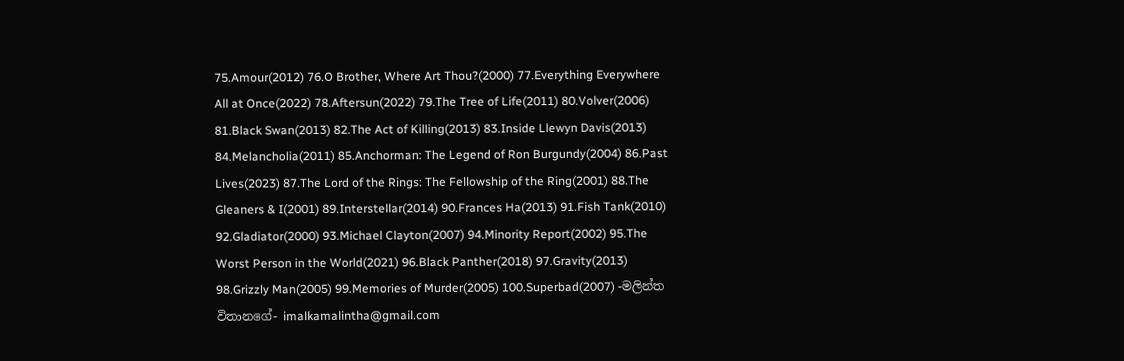75.Amour(2012) 76.O Brother, Where Art Thou?(2000) 77.Everything Everywhere All at Once(2022) 78.Aftersun(2022) 79.The Tree of Life(2011) 80.Volver(2006) 81.Black Swan(2013) 82.The Act of Killing(2013) 83.Inside Llewyn Davis(2013) 84.Melancholia(2011) 85.Anchorman: The Legend of Ron Burgundy(2004) 86.Past Lives(2023) 87.The Lord of the Rings: The Fellowship of the Ring(2001) 88.The Gleaners & I(2001) 89.Interstellar(2014) 90.Frances Ha(2013) 91.Fish Tank(2010) 92.Gladiator(2000) 93.Michael Clayton(2007) 94.Minority Report(2002) 95.The Worst Person in the World(2021) 96.Black Panther(2018) 97.Gravity(2013) 98.Grizzly Man(2005) 99.Memories of Murder(2005) 100.Superbad(2007) -මලින්ත විතානගේ- imalkamalintha@gmail.com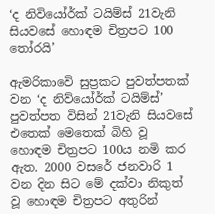‘ද නිවියෝර්ක් ටයිම්ස් 21වැනි සියවසේ හොඳම චිත්‍රපට 100 තෝරයි’

ඇමරිකාවෙි සුප්‍රකට පුවත්පතක් වන ‘ද නිව්යෝර්ක් ටයිම්ස්’ පුවත්පත විසින් 21වැනි සියවසේ එතෙක් මෙතෙක් බිහි වූ හොඳම චිත්‍රපට 100ය නමි කර ඇත. 2000 වසරේ ජනවාරි 1 වන දින සිට මේ දක්වා නිකුත් වූ හොඳම චිත්‍රපට අතුරින්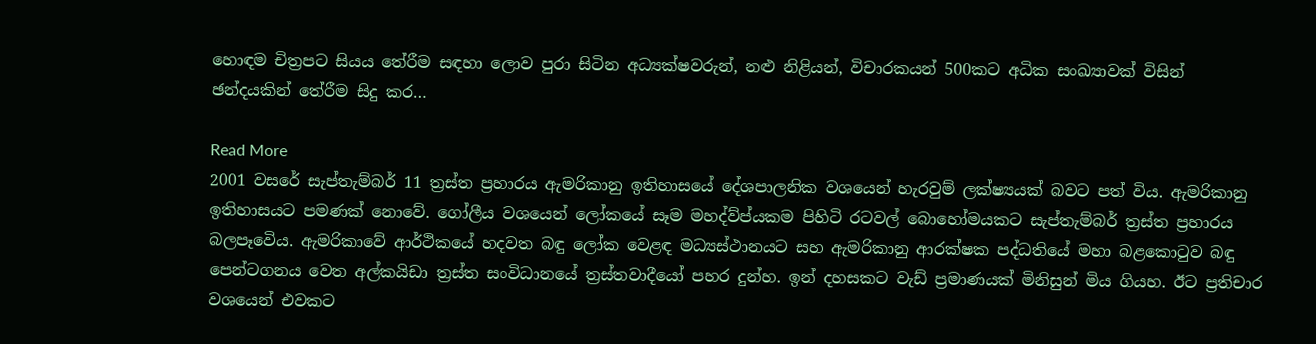හොඳම චිත්‍රපට සියය තේරීම සඳහා ලොව පුරා සිටින අධ්‍යක්ෂවරුන්, නළු නිළියන්, විචාරකයන් 500කට අධික සංඛ්‍යාවක් විසින් ඡන්දයකින් තේරීම සිදු කර…

Read More
2001 වසරේ සැප්තැම්බර් 11 ත්‍රස්ත ප්‍රහාරය ඇමරිකානු ඉතිහාසයේ දේශපාලනික වශයෙන් හැරවුම් ලක්ෂ්‍යයක් බවට පත් විය. ඇමරිකානු ඉතිහාසයට පමණක් නොවේ. ගෝලීය වශයෙන් ලෝකයේ සෑම මහද්ව්ප්යකම පිහිටි රටවල් බොහෝමයකට සැප්තැම්බර් ත්‍රස්ත ප්‍රහාරය බලපෑවෙිය. ඇමරිකාවේ ආර්ථිකයේ හදවත බඳු ලෝක වෙළඳ මධ්‍යස්ථානයට සහ ඇමරිකානු ආරක්ෂක පද්ධතියේ මහා බළකොටුව බඳු පෙන්ටගනය වෙත අල්කයිඩා ත්‍රස්ත සංවිධානයේ ත්‍රස්තවාදීයෝ පහර දුන්හ. ඉන් දහසකට වැඩ් ප්‍රමාණයක් මිනිසුන් මිය ගියහ. ඊට ප්‍රතිචාර වශයෙන් එවකට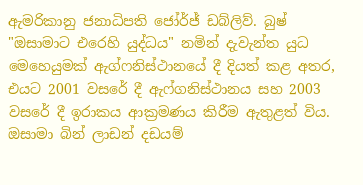ඇමරිකානු ජනාධිපති ජෝර්ජ් ඩබ්ලිව්. බුෂ් "ඔසාමාට එරෙහි යුද්ධය" නමින් දැවැන්ත යුධ මෙහෙයුමක් ඇග්ෆනිස්ථානයේ දී දියත් කළ අතර, එයට 2001 වසරේ දී ඇෆ්ගනිස්ථානය සහ 2003 වසරේ දී ඉරාකය ආක්‍රමණය කිරීම ඇතුළත් විය. ඔසාමා බින් ලාඩන් දඩයම්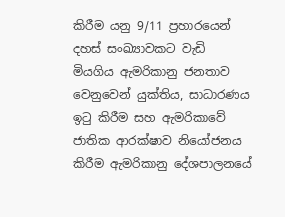කිරීම යනු 9/11 ප්‍රහාරයෙන් දහස් සංඛ්‍යාවකට වැඩි මියගිය ඇමරිකානු ජනතාව වෙනුවෙන් යුක්තිය, සාධාරණය ඉටු කිරීම සහ ඇමරිකාවේ ජාතික ආරක්ෂාව නියෝජනය කිරීම ඇමරිකානු දේශපාලනයේ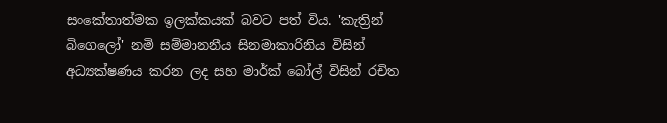සංකේතාත්මක ඉලක්කයක් බවට පත් විය. 'කැත්‍රින් බිගෙලෝ' නමි සම්මානනීය සිනමාකාරිනිය විසින් අධ්‍යක්ෂණය කරන ලද සහ මාර්ක් බෝල් විසින් රචිත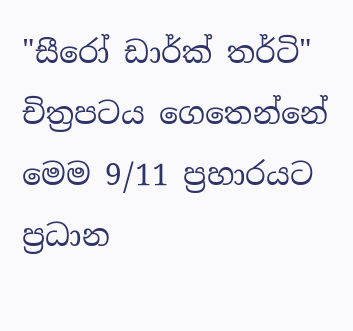"සීරෝ ඩාර්ක් තර්ටි" චිත්‍රපටය ගෙතෙන්නේ මෙම 9/11 ප්‍රහාරයට ප්‍රධාන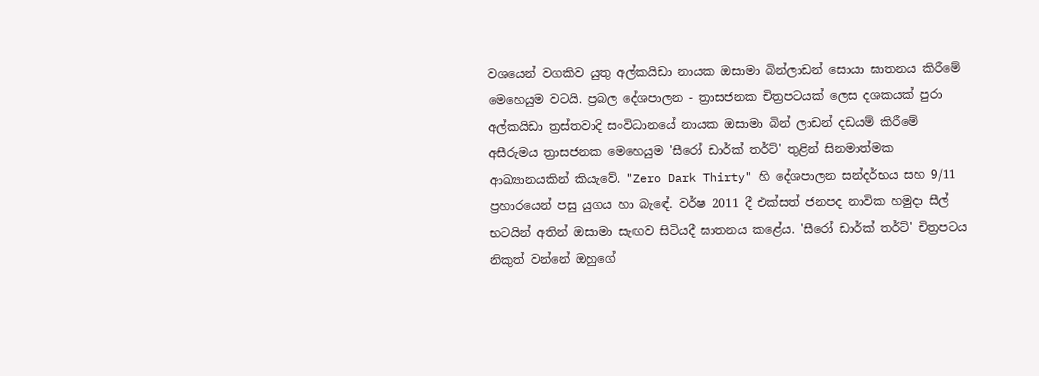වශයෙන් වගකිව යුතු අල්කයිඩා නායක ඔසාමා බින්ලාඩන් සොයා ඝාතනය කිරීමේ මෙහෙයුම වටයි. ප්‍රබල දේශපාලන - ත්‍රාසජනක චිත්‍රපටයක් ලෙස දශකයක් පුරා අල්කයිඩා ත්‍රස්තවාදි සංවිධානයේ නායක ඔසාමා බින් ලාඩන් දඩයම් කිරීමේ අසීරුමය ත්‍රාසජනක මෙහෙයුම 'සීරෝ ඩාර්ක් තර්ට්' තුළින් සිනමාත්මක ආඛ්‍යානයකින් කියැවේ. "Zero Dark Thirty" හි දේශපාලන සන්දර්භය සහ 9/11 ප්‍රහාරයෙන් පසු යුගය හා බැඳේ. වර්ෂ 2011 දී එක්සත් ජනපද නාවික හමුදා සීල් භටයින් අතින් ඔසාමා සැඟව සිටියදී ඝාතනය කළේය. 'සීරෝ ඩාර්ක් තර්ට්' චිත්‍රපටය නිකුත් වන්නේ ඔහුගේ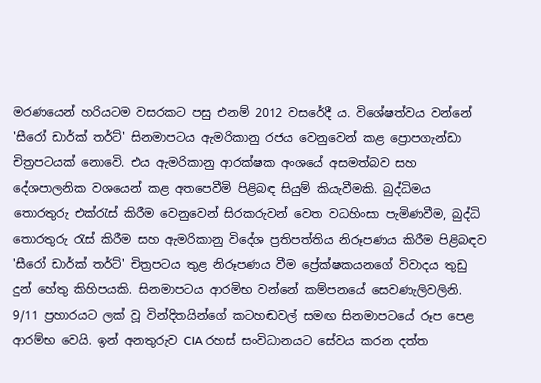මරණයෙන් හරියටම වසරකට පසු එනම් 2012 වසරේදී ය. විශේෂත්වය වන්නේ 'සීරෝ ඩාර්ක් තර්ට්' සිනමාපටය ඇමරිකානු රජය වෙනුවෙන් කළ ප්‍රොපගැන්ඩා චිත්‍රපටයක් නොවෙි. එය ඇමරිකානු ආරක්ෂක අංශයේ අසමත්බව සහ දේශපාලනික වශයෙන් කළ අතපෙවීමි පිළිබඳ සියුම් කියැවීමකි. බුද්ධිමය තොරතුරු එක්රැස් කිරීම වෙනුවෙන් සිරකරුවන් වෙත වධහිංසා පැමිණවීම, බුද්ධි තොරතුරු රැස් කිරීම සහ ඇමරිකානු විදේශ ප්‍රතිපත්තිය නිරූපණය කිරීම පිළිබඳව 'සීරෝ ඩාර්ක් තර්ට්' චිත්‍රපටය තුළ නිරූපණය වීම ප්‍රේක්ෂකයනගේ විවාදය තුඩු දුන් හේතු කිහිපයකි. සිනමාපටය ආරමිභ වන්නේ කම්පනයේ සෙවණැලිවලිනි. 9/11 ප්‍රහාරයට ලක් වූ වින්දිතයින්ගේ කටහඬවල් සමඟ සිනමාපටයේ රූප පෙළ ආරම්භ වෙයි. ඉන් අනතුරුව CIA රහස් සංවිධානයට සේවය කරන දත්ත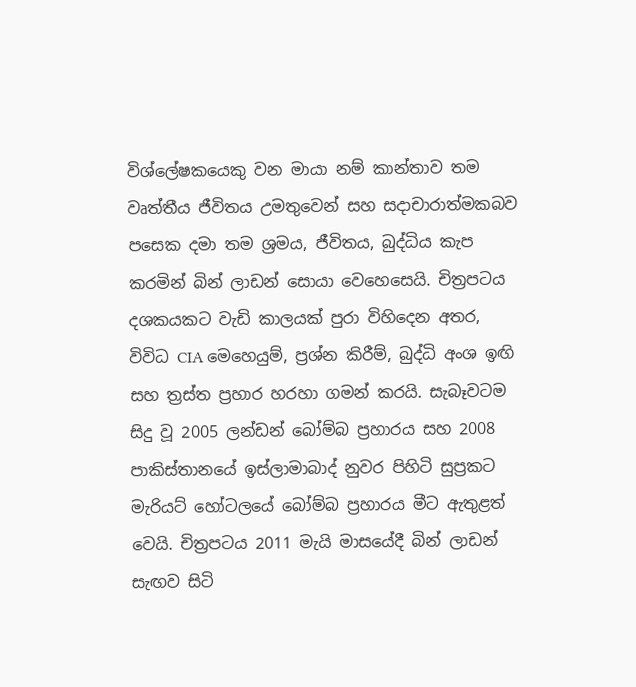විශ්ලේෂකයෙකු වන මායා නම් කාන්තාව තම වෘත්තීය ජීවිතය උමතුවෙන් සහ සදාචාරාත්මකබව පසෙක දමා තම ශ්‍රමය, ජීවිතය, බුද්ධිය කැප කරමින් බින් ලාඩන් සොයා වෙහෙසෙයි. චිත්‍රපටය දශකයකට වැඩි කාලයක් පුරා විහිදෙන අතර, විවිධ CIA මෙහෙයුම්, ප්‍රශ්න කිරීම්, බුද්ධි අංශ ඉඟි සහ ත්‍රස්ත ප්‍රහාර හරහා ගමන් කරයි. සැබෑවටම සිදු වූ 2005 ලන්ඩන් බෝම්බ ප්‍රහාරය සහ 2008 පාකිස්තානයේ ඉස්ලාමාබාද් නුවර පිහිටි සුප්‍රකට මැරියට් හෝටලයේ බෝම්බ ප්‍රහාරය මීට ඇතුළත් වෙයි. චිත්‍රපටය 2011 මැයි මාසයේදී බින් ලාඩන් සැඟව සිටි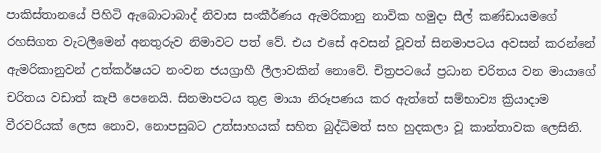පාකිස්තානයේ පිහිටි ඇබොටාබාද් නිවාස සංකීර්ණය ඇමරිකානු නාවික හමුදා සීල් කණ්ඩායමගේ රහසිගත වැටලීමෙන් අනතුරුව නිමාවට පත් වේ. එය එසේ අවසන් වූවත් සිනමාපටය අවසන් කරන්නේ ඇමරිකානුවන් උත්කර්ෂයට නංවන ජයග්‍රාහී ලීලාවකින් නොවේ. චිත්‍රපටයේ ප්‍රධාන චරිතය වන මායාගේ චරිතය වඩාත් කැපී පෙනෙයි. සිනමාපටය තුළ මායා නිරූපණය කර ඇත්තේ සම්භාව්‍ය ක්‍රියාදාම වීරවරියක් ලෙස නොව, නොපසුබට උත්සාහයක් සහිත බුද්ධිමත් සහ හුදකලා වූ කාන්තාවක ලෙසිනි.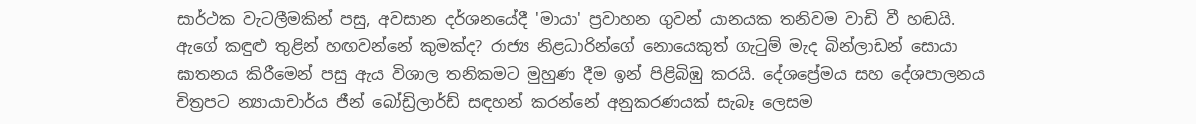සාර්ථක වැටලීමකින් පසු, අවසාන දර්ශනයේදී 'මායා' ප්‍රවාහන ගුවන් යානයක තනිවම වාඩි වී හඬයි. ඇගේ කඳුළු තුළින් හඟවන්නේ කුමක්ද? රාජ්‍ය නිළධාරින්ගේ නොයෙකුත් ගැටුම් මැද බින්ලාඩන් සොයා ඝාතනය කිරීමෙන් පසු ඇය විශාල තනිකමට මුහුණ දීම ඉන් පිළිබිඹු කරයි. දේශප්‍රේමය සහ දේශපාලනය චිත්‍රපට න්‍යායාචාර්ය ජීන් බෝඩ්‍රිලාර්ඩ් සඳහන් කරන්නේ අනුකරණයක් සැබෑ ලෙසම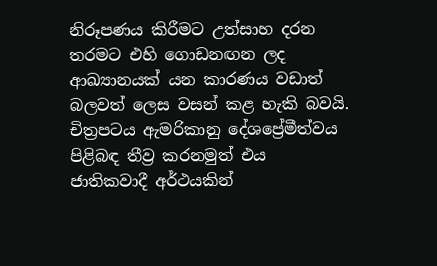නිරූපණය කිරීමට උත්සාහ දරන තරමට එහි ගොඩනඟන ලද ආඛ්‍යානයක් යන කාරණය වඩාත් බලවත් ලෙස වසන් කළ හැකි බවයි. චිත්‍රපටය ඇමරිකානු දේශප්‍රේමීත්වය පිළිබඳ තීව්‍ර කරනමුත් එය ජාතිකවාදී අර්ථයකින්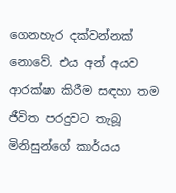ගෙනහැර දක්වන්නක් නොවේ. එය අන් අයව ආරක්ෂා කිරීම සඳහා තම ජීවිත පරදුවට තැබූ මිනිසුන්ගේ කාර්යය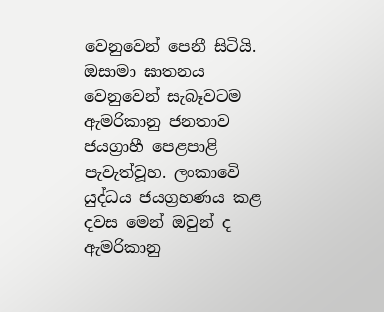වෙනුවෙන් පෙනී සිටියි. ඔසාමා ඝාතනය වෙනුවෙන් සැබෑවටම ඇමරිකානු ජනතාව ජයග්‍රාහී පෙළපාළි පැවැත්වූහ. ලංකාවෙි යුද්ධය ජයග්‍රහණය කළ දවස මෙන් ඔවුන් ද ඇමරිකානු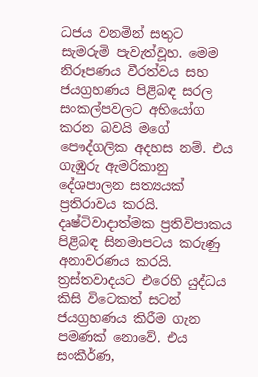ධජය වනමින් සතුට සැමරුමි පැවැත්වූහ. මෙම නිරූපණය වීරත්වය සහ ජයග්‍රහණය පිළිබඳ සරල සංකල්පවලට අභියෝග කරන බවයි මගේ පෞද්ගලික අදහස නම්. එය ගැඹුරු ඇමරිකානු දේශපාලන සත්‍යයක් ප්‍රතිරාවය කරයි. දෘෂ්ටිවාදාත්මක ප්‍රතිවිපාකය පිළිබඳ සිනමාපටය කරුණු අනාවරණය කරයි. ත්‍රස්තවාදයට එරෙහි යුද්ධය කිසි විටෙකත් සටන් ජයග්‍රහණය කිරීම ගැන පමණක් නොවේ. එය සංකීර්ණ,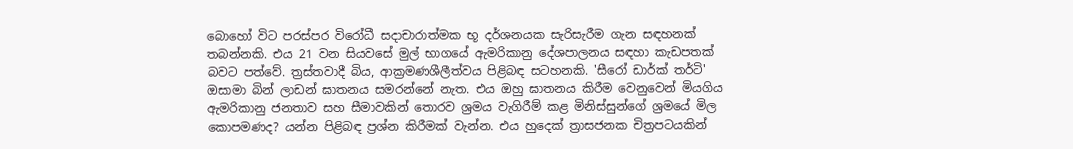බොහෝ විට පරස්පර විරෝධී සදාචාරාත්මක භූ දර්ශනයක සැරිසැරීම ගැන සඳහනක් තබන්නකි. එය 21 වන සියවසේ මුල් භාගයේ ඇමරිකානු දේශපාලනය සඳහා කැඩපතක් බවට පත්වේ. ත්‍රස්තවාදී බිය, ආක්‍රමණශීලීත්වය පිළිබඳ සටහනකි. 'සීරෝ ඩාර්ක් තර්ටි' ඔසාමා බින් ලාඩන් ඝාතනය සමරන්නේ නැත. එය ඔහු ඝාතනය කිරීම වෙනුවෙන් මියගිය ඇමරිකානු ජනතාව සහ සීමාවකින් තොරව ශ්‍රමය වැගිරීම් කළ මිනිස්සුන්ගේ ශ්‍රමයේ මිල කොපමණද? යන්න පිළිබඳ ප්‍රශ්න කිරීමක් වැන්න. එය හුදෙක් ත්‍රාසජනක චිත්‍රපටයකින්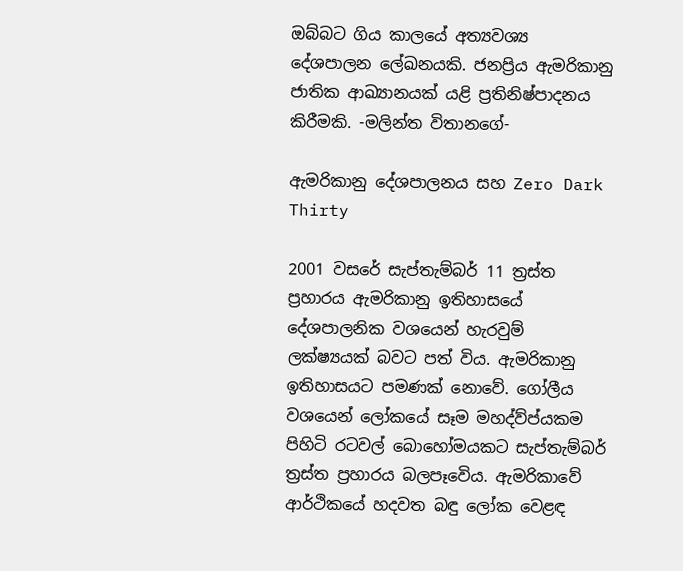ඔබ්බට ගිය කාලයේ අත්‍යවශ්‍ය දේශපාලන ලේඛනයකි. ජනප්‍රිය ඇමරිකානු ජාතික ආඛ්‍යානයක් යළි ප්‍රතිනිෂ්පාදනය කිරීමකි. -මලින්ත විතානගේ-

ඇමරිකානු දේශපාලනය සහ Zero Dark Thirty

2001 වසරේ සැප්තැම්බර් 11 ත්‍රස්ත ප්‍රහාරය ඇමරිකානු ඉතිහාසයේ දේශපාලනික වශයෙන් හැරවුම් ලක්ෂ්‍යයක් බවට පත් විය. ඇමරිකානු ඉතිහාසයට පමණක් නොවේ. ගෝලීය වශයෙන් ලෝකයේ සෑම මහද්ව්ප්යකම පිහිටි රටවල් බොහෝමයකට සැප්තැම්බර් ත්‍රස්ත ප්‍රහාරය බලපෑවෙිය. ඇමරිකාවේ ආර්ථිකයේ හදවත බඳු ලෝක වෙළඳ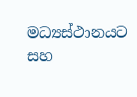මධ්‍යස්ථානයට සහ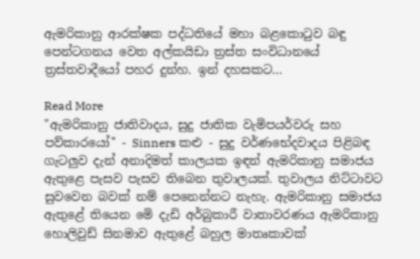ඇමරිකානු ආරක්ෂක පද්ධතියේ මහා බළකොටුව බඳු පෙන්ටගනය වෙත අල්කයිඩා ත්‍රස්ත සංවිධානයේ ත්‍රස්තවාදීයෝ පහර දුන්හ. ඉන් දහසකට…

Read More
"ඇමරිකානු ජාතිවාදය, සුදු ජාතික වැමිපයර්වරු සහ පව්කාරයෝ'' - Sinners කළු - සුදු වර්ණභේදවාදය පිළිබඳ ගැටලුව දැන් අනාදිමත් කාලයක ඉඳන් ඇමරිකානු සමාජය ඇතුළෙ පැසව පැසව තිබෙන තුවාලයක්. තුවාලය නිට්ටාවට සුවවෙන බවක් නම් පෙනෙන්නට නැහැ. ඇමරිකානු සමාජය ඇතුළේ තියෙන මෙි දැඩි අර්බුකාරී වාතාවරණය ඇමරිකානු හොලිවුඩ් සිනමාව ඇතුළේ බහුල මාතෘකාවක්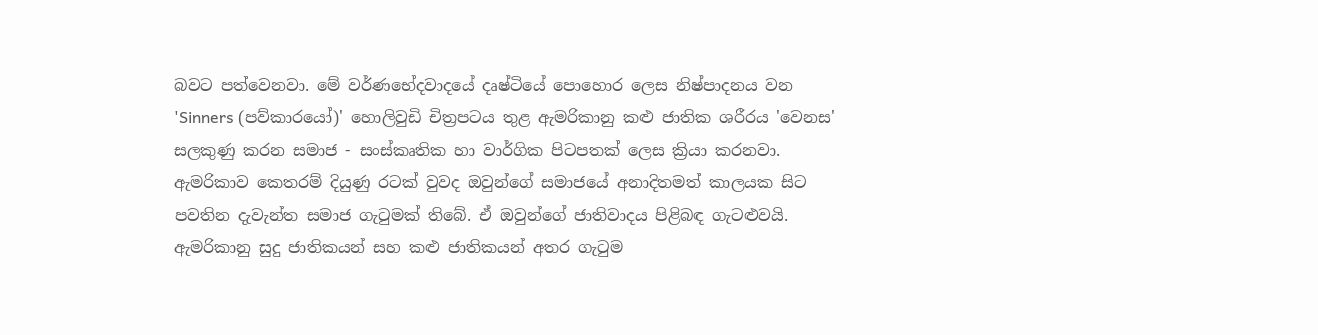බවට පත්වෙනවා. මේ වර්ණභේදවාදයේ දෘෂ්ටියේ පොහොර ලෙස නිෂ්පාදනය වන 'Sinners (පව්කාරයෝ)' හොලිවුඩි චිත්‍රපටය තුළ ඇමරිකානු කළු ජාතික ශරීරය 'වෙනස' සලකුණු කරන සමාජ - සංස්කෘතික හා වාර්ගික පිටපතක් ලෙස ක්‍රියා කරනවා. ඇමරිකාව කෙතරම් දියුණු රටක් වුවද ඔවුන්ගේ සමාජයේ අනාදිතමත් කාලයක සිට පවතින දැවැන්ත සමාජ ගැටුමක් තිබේ. ඒ ඔවුන්ගේ ජාතිවාදය පිළිබඳ ගැටළුවයි. ඇමරිකානු සුදු ජාතිකයන් සහ කළු ජාතිකයන් අතර ගැටුම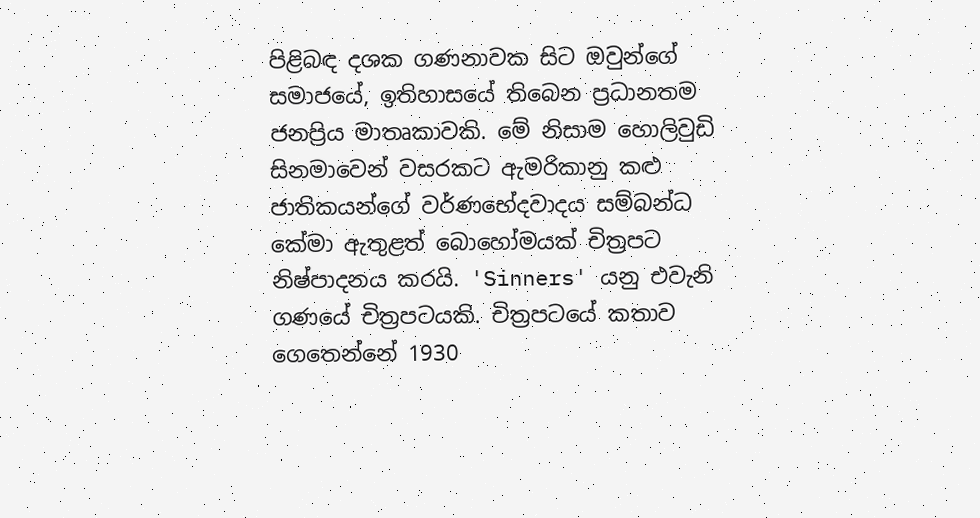පිළිබඳ දශක ගණනාවක සිට ඔවුන්ගේ සමාජයේ, ඉතිහාසයේ තිබෙන ප්‍රධානතම ජනප්‍රිය මාතෘකාවකි. මේ නිසාම හොලිවුඩි සිනමාවෙන් වසරකට ඇමරිකානු කළු ජාතිකයන්ගේ වර්ණභේදවාදය සම්බන්ධ කේමා ඇතුළත් බොහෝමයක් චිත්‍රපට නිෂ්පාදනය කරයි. 'Sinners' යනු එවැනි ගණයේ චිත්‍රපටයකි. චිත්‍රපටයේ කතාව ගෙතෙන්නේ 1930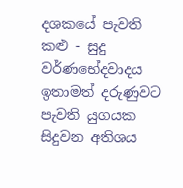දශකයේ පැවති කළු - සුදු වර්ණභේදවාදය ඉතාමත් දරුණුවට පැවති යුගයක සිදුවන අතිශය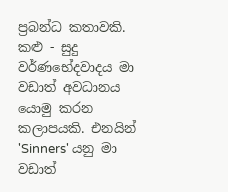ප්‍රබන්ධ කතාවකි. කළු - සුදු වර්ණභේදවාදය මා වඩාත් අවධානය යොමු කරන කලාපයකි. එනයින් 'Sinners' යනු මා වඩාත්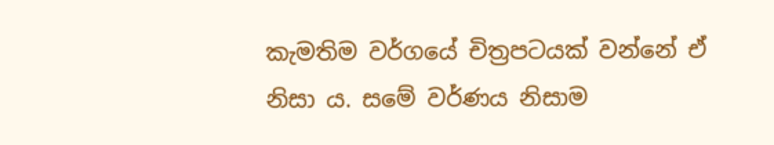කැමතිම වර්ගයේ චිත්‍රපටයක් වන්නේ ඒ නිසා ය. සමේ වර්ණය නිසාම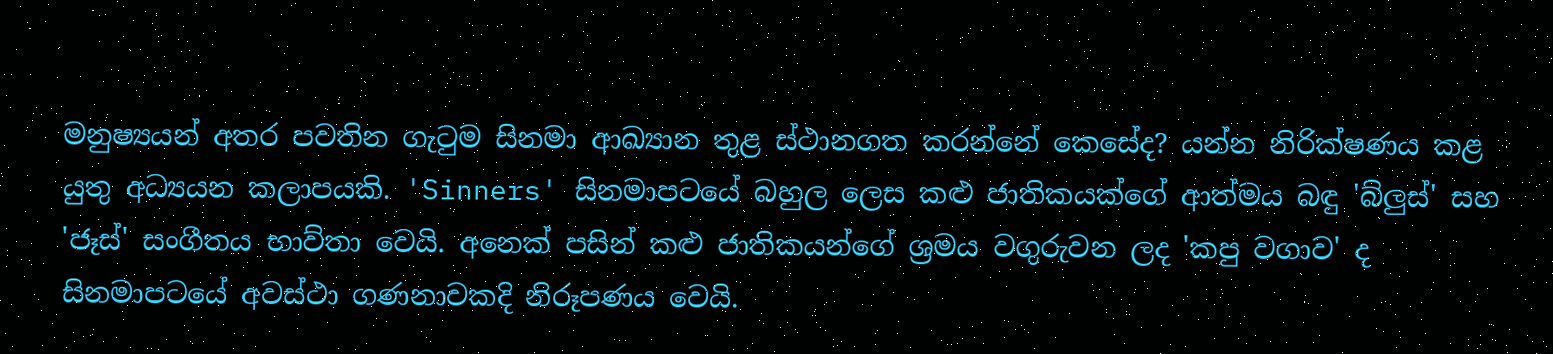මනුෂ්‍යයන් අතර පවතින ගැටුම සිනමා ආඛ්‍යාන තුළ ස්ථානගත කරන්නේ කෙසේද? යන්න නිරික්ෂණය කළ යුතු අධ්‍යයන කලාපයකි. 'Sinners' සිනමාපටයේ බහුල ලෙස කළු ජාතිකයක්ගේ ආත්මය බඳු 'බ්ලුස්' සහ 'ජෑස්' සංගීතය භාව්තා වෙයි. අනෙක් පසින් කළු ජාතිකයන්ගේ ශ්‍රමය වගුරුවන ලද 'කපු වගාව' ද සිනමාපටයේ අවස්ථා ගණනාවකදි නිරූපණය වෙයි.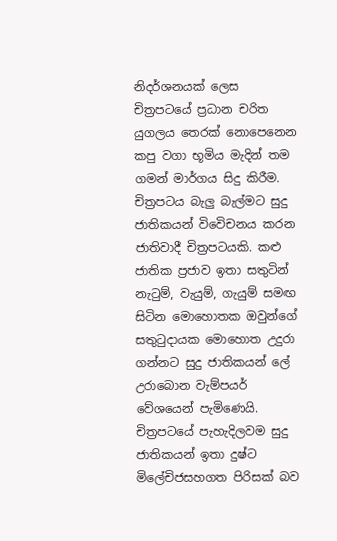නිදර්ශනයක් ලෙස චිත්‍රපටයේ ප්‍රධාන චරිත යුගලය තෙරක් නොපෙනෙන කපු වගා භූමිය මැදින් තම ගමන් මාර්ගය සිදු කිරීම. චිත්‍රපටය බැලු බැල්මට සුදු ජාතිකයන් විවෙිචනය කරන ජාතිවාදී චිත්‍රපටයකි. කළු ජාතික ප්‍රජාව ඉතා සතුටින් නැටුම්, වැයුම්, ගැයුම් සමඟ සිටින මොහොතක ඔවුන්ගේ සතුටුදායක මොහොත උදුරා ගන්නට සුදු ජාතිකයන් ලේ උරාබොන වැම්පයර් වේශයෙන් පැමිණෙයි. චිත්‍රපටයේ පැහැදිලවම සුදු ජාතිකයන් ඉතා දුෂ්ට මිලේචිජසහගත පිරිසක් බව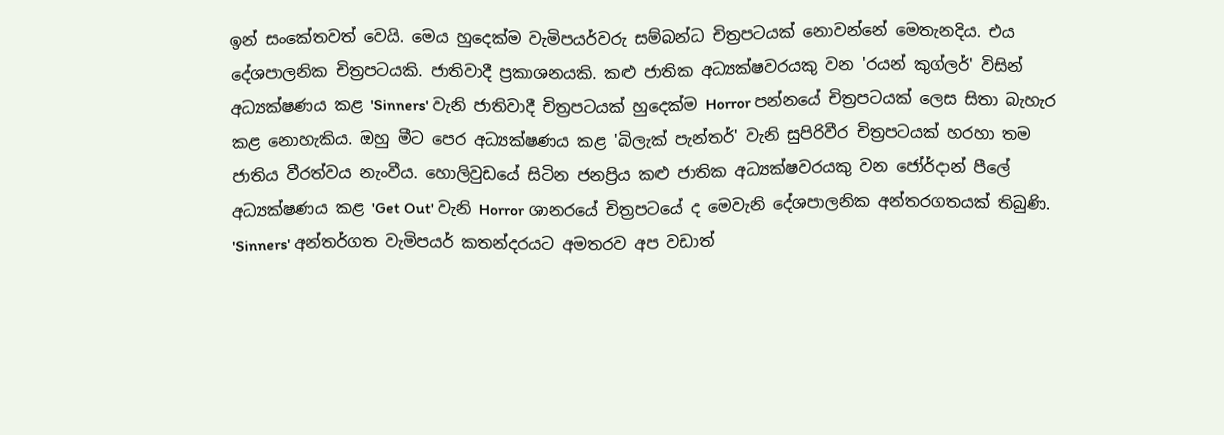ඉන් සංකේතවත් වෙයි. මෙය හුදෙක්ම වැමිපයර්වරු සම්බන්ධ චිත්‍රපටයක් නොවන්නේ මෙතැනදිය. එය දේශපාලනික චිත්‍රපටයකි. ජාතිවාදී ප්‍රකාශනයකි. කළු ජාතික අධ්‍යක්ෂවරයකු වන 'රයන් කුග්ලර්' විසින් අධ්‍යක්ෂණය කළ 'Sinners' වැනි ජාතිවාදී චිත්‍රපටයක් හුදෙක්ම Horror පන්නයේ චිත්‍රපටයක් ලෙස සිතා බැහැර කළ නොහැකිය. ඔහු මීට පෙර අධ්‍යක්ෂණය කළ 'බිලැක් පැන්තර්' වැනි සුපිරිවීර චිත්‍රපටයක් හරහා තම ජාතිය වීරත්වය නැංවීය. හොලිවුඩයේ සිටින ජනප්‍රිය කළු ජාතික අධ්‍යක්ෂවරයකු වන ජෝර්දාන් පීලේ අධ්‍යක්ෂණය කළ 'Get Out' වැනි Horror ශානරයේ චිත්‍රපටයේ ද මෙවැනි දේශපාලනික අන්තරගතයක් තිබුණි. 'Sinners' අන්තර්ගත වැමිපයර් කතන්දරයට අමතරව අප වඩාත්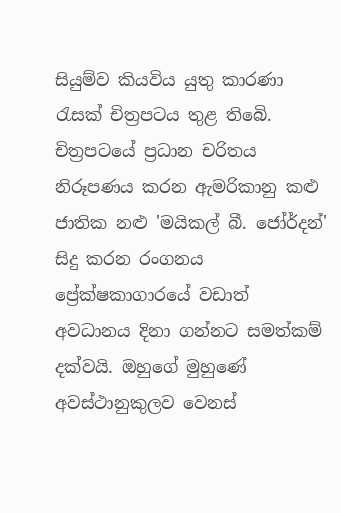සියුම්ව කියවිය යුතු කාරණා රැසක් චිත්‍රපටය තුළ තිබෙි. චිත්‍රපටයේ ප්‍රධාන චරිතය නිරූපණය කරන ඇමරිකානු කළු ජාතික නළු 'මයිකල් බී. ජෝර්දන්' සිදු කරන රංගනය ප්‍රේක්ෂකාගාරයේ වඩාත් අවධානය දිනා ගන්නට සමත්කම් දක්වයි. ඔහුගේ මුහුණේ අවස්ථානුකුලව වෙනස්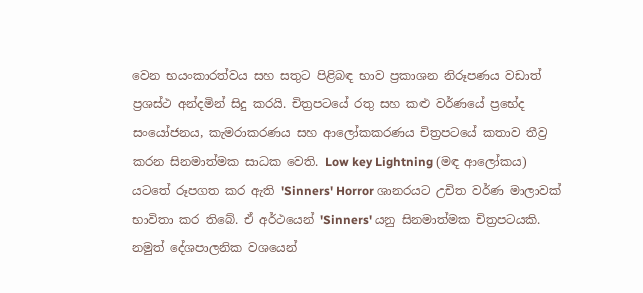වෙන භයංකාරත්වය සහ සතුට පිළිබඳ භාව ප්‍රකාශන නිරූපණය වඩාත් ප්‍රශස්ථ අන්දමින් සිදු කරයි. චිත්‍රපටයේ රතු සහ කළු වර්ණයේ ප්‍රභේද සංයෝජනය, කැමරාකරණය සහ ආලෝකකරණය චිත්‍රපටයේ කතාව තීව්‍ර කරන සිනමාත්මක සාධක වෙති. Low key Lightning (මඳ ආලෝකය) යටතේ රූපගත කර ඇති 'Sinners' Horror ශානරයට උචිත වර්ණ මාලාවක් භාවිතා කර තිබේ. ඒ අර්ථයෙන් 'Sinners' යනු සිනමාත්මක චිත්‍රපටයකි. නමුත් දේශපාලනික වශයෙන්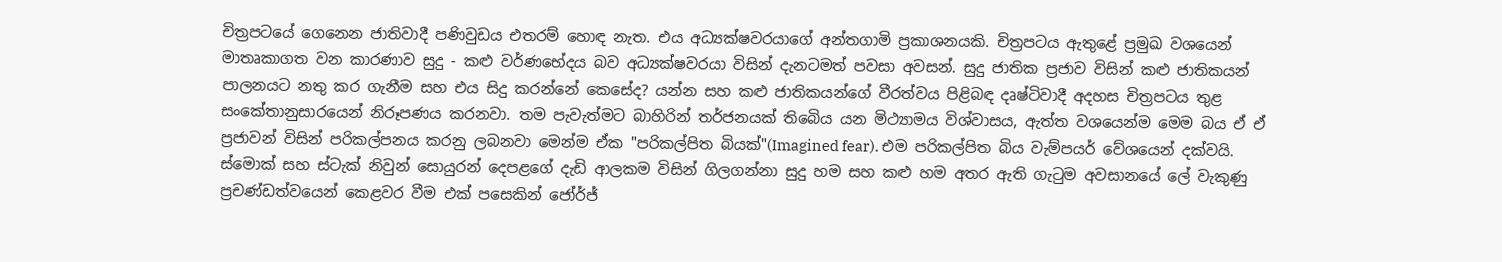චිත්‍රපටයේ ගෙනෙන ජාතිවාදී පණිවුඩය එතරම් හොඳ නැත. එය අධ්‍යක්ෂවරයාගේ අන්තගාමි ප්‍රකාශනයකි. චිත්‍රපටය ඇතුළේ ප්‍රමුඛ වශයෙන් මාතෘකාගත වන කාරණාව සුදු - කළු වර්ණභේදය බව අධ්‍යක්ෂවරයා විසින් දැනටමත් පවසා අවසන්. සුදු ජාතික ප්‍රජාව විසින් කළු ජාතිකයන් පාලනයට නතු කර ගැනීම සහ එය සිදු කරන්නේ කෙසේද? යන්න සහ කළු ජාතිකයන්ගේ වීරත්වය පිළිබඳ දෘෂ්ටිවාදී අදහස චිත්‍රපටය තුළ සංකේතානුසාරයෙන් නිරූපණය කරනවා. තම පැවැත්මට බාහිරින් තර්ජනයක් තිබෙිය යන මිථ්‍යාමය විශ්වාසය, ඇත්ත වශයෙන්ම මෙම බය ඒ ඒ ප්‍රජාවන් විසින් පරිකල්පනය කරනු ලබනවා මෙන්ම ඒක "පරිකල්පිත බියක්"(Imagined fear). එම පරිකල්පිත බිය වැම්පයර් වේශයෙන් දක්වයි. ස්මොක් සහ ස්ටැක් නිවුන් සොයුරන් දෙපළගේ දැඩි ආලකම විසින් ගිලගන්නා සුදු හම සහ කළු හම අතර ඇති ගැටුම අවසානයේ ලේ වැකුණු ප්‍රචණ්ඩත්වයෙන් කෙළවර වීම එක් පසෙකින් ජෝර්ජ්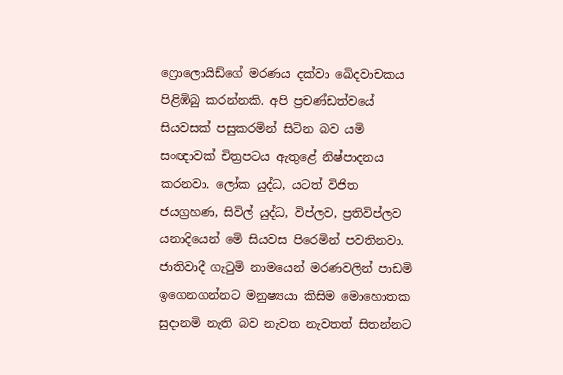ෆ්‍රොලොයිඩ්ගේ මරණය දක්වා ඛෙිදවාචකය පිළිඹිබු කරන්නකි. අපි ප්‍රචණ්ඩත්වයේ සියවසක් පසුකරමින් සිටින බව යමි සංඥාවක් චිත්‍රපටය ඇතුළේ නිෂ්පාදනය කරනවා. ලෝක යුද්ධ, යටත් විජිත ජයග්‍රහණ, සිවිල් යුද්ධ, විප්ලව, ප්‍රතිවිප්ලව යනාදියෙන් මෙි සියවස පිරෙමින් පවතිනවා. ජාතිවාදී ගැටුමි නාමයෙන් මරණවලින් පාඩමි ඉගෙනගන්නට මනුෂ්‍යයා කිසිම මොහොතක සුදානමි නැති බව නැවත නැවතත් සිතන්නට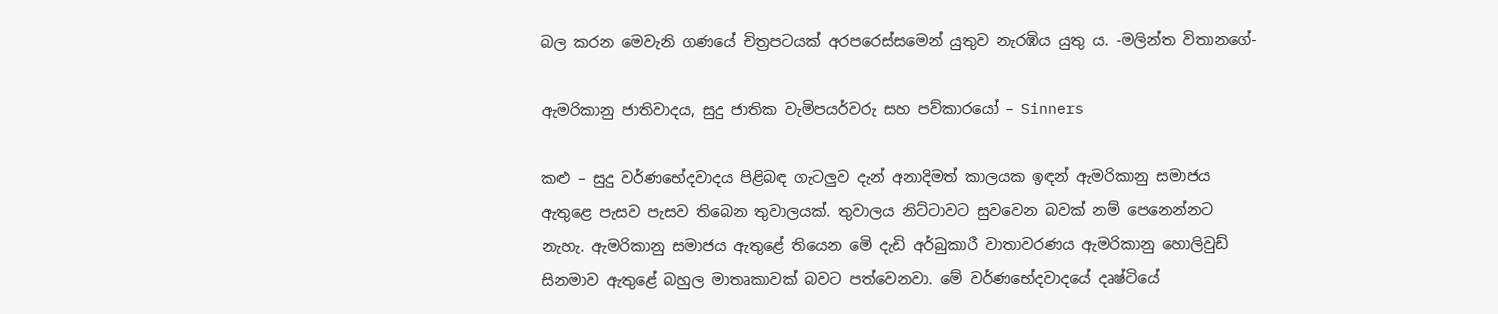බල කරන මෙවැනි ගණයේ චිත්‍රපටයක් අරපරෙස්සමෙන් යුතුව නැරඹිය යුතු ය. -මලින්ත විතානගේ-

ඇමරිකානු ජාතිවාදය, සුදු ජාතික වැමිපයර්වරු සහ පව්කාරයෝ – Sinners

කළු – සුදු වර්ණභේදවාදය පිළිබඳ ගැටලුව දැන් අනාදිමත් කාලයක ඉඳන් ඇමරිකානු සමාජය ඇතුළෙ පැසව පැසව තිබෙන තුවාලයක්. තුවාලය නිට්ටාවට සුවවෙන බවක් නම් පෙනෙන්නට නැහැ. ඇමරිකානු සමාජය ඇතුළේ තියෙන මෙි දැඩි අර්බුකාරී වාතාවරණය ඇමරිකානු හොලිවුඩ් සිනමාව ඇතුළේ බහුල මාතෘකාවක් බවට පත්වෙනවා. මේ වර්ණභේදවාදයේ දෘෂ්ටියේ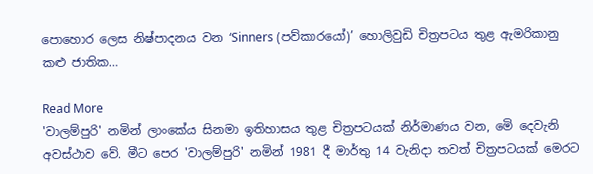පොහොර ලෙස නිෂ්පාදනය වන ‘Sinners (පව්කාරයෝ)’ හොලිවුඩි චිත්‍රපටය තුළ ඇමරිකානු කළු ජාතික…

Read More
'වාලම්පුරි' නමින් ලාංකේය සිනමා ඉතිහාසය තුළ චිත්‍රපටයක් නිර්මාණය වන, මෙි දෙවැනි අවස්ථාව වේ. මීට පෙර 'වාලම්පුරි' නමින් 1981 දී මාර්තු 14 වැනිදා තවත් චිත්‍රපටයක් මෙරට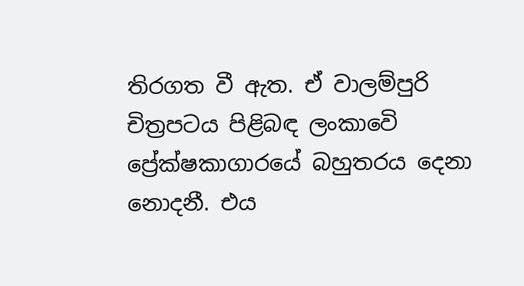තිරගත වී ඇත. ඒ වාලම්පුරි චිත්‍රපටය පිළිබඳ ලංකාවෙි ප්‍රේක්ෂකාගාරයේ බහුතරය දෙනා නොදනී. එය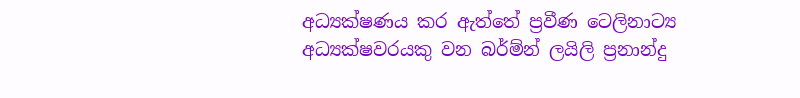අධ්‍යක්ෂණය කර ඇත්තේ ප්‍රවීණ ටෙලිනාට්‍ය අධ්‍යක්ෂවරයකු වන බර්ම්න් ලයිලි ප්‍රනාන්දු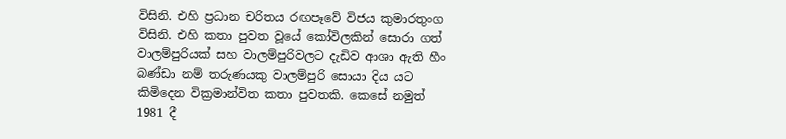විසිනි. එහි ප්‍රධාන චරිතය රඟපෑවේ විජය කුමාරතුංග විසිනි. එහි කතා පුවත වූයේ කෝවිලකින් සොරා ගත් වාලම්පුරියක් සහ වාලම්පුරිවලට දැඩිව ආශා ඇති හීං බණ්ඩා නම් තරුණයකු වාලම්පුරි සොයා දිය යට කිමිදෙන වික්‍රමාන්විත කතා පුවතකි. කෙසේ නමුත් 1981 දී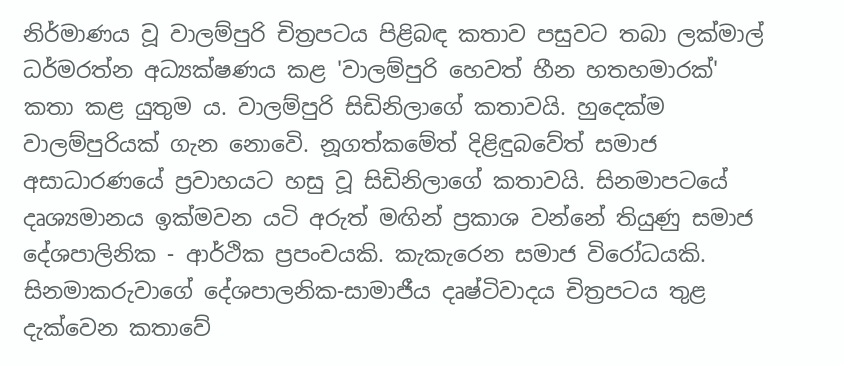නිර්මාණය වූ වාලම්පුරි චිත්‍රපටය පිළිබඳ කතාව පසුවට තබා ලක්මාල් ධර්මරත්න අධ්‍යක්ෂණය කළ 'වාලම්පුරි හෙවත් හීන හතහමාරක්' කතා කළ යුතුම ය. වාලම්පුරි සිඩිනිලාගේ කතාවයි. හුදෙක්ම වාලම්පුරියක් ගැන නොවෙි. නූගත්කමේත් දිළිඳුබවේත් සමාජ අසාධාරණයේ ප්‍රවාහයට හසු වූ සිඩිනිලාගේ කතාවයි. සිනමාපටයේ දෘශ්‍යමානය ඉක්මවන යටි අරුත් මඟින් ප්‍රකාශ වන්නේ තියුණු සමාජ දේශපාලිනික - ආර්ථික ප්‍රපංචයකි. කැකැරෙන සමාජ විරෝධයකි. සිනමාකරුවාගේ දේශපාලනික-සාමාජීය දෘෂ්ටිවාදය චිත්‍රපටය තුළ දැක්වෙන කතාවේ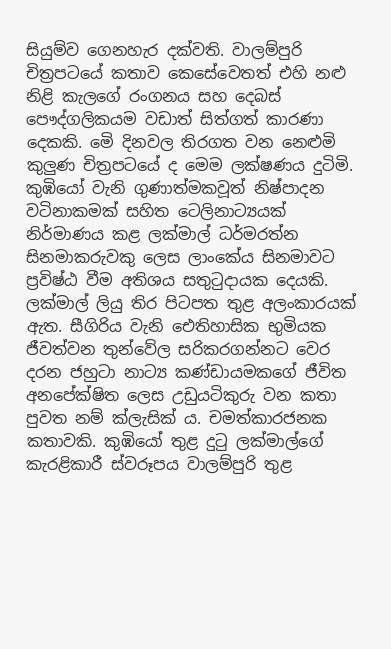සියුම්ව ගෙනහැර දක්වති. වාලම්පුරි චිත්‍රපටයේ කතාව කෙසේවෙතත් එහි නළු නිළි කැලගේ රංගනය සහ දෙබස් පෞද්ගලිකයම වඩාත් සිත්ගත් කාරණා දෙකකි. මෙි දිනවල තිරගත වන නෙළුමි කුලුණ චිත්‍රපටයේ ද මෙම ලක්ෂණය දුටිමි. කුඹියෝ වැනි ගුණාත්මකවූත් නිෂ්පාදන වටිනාකමක් සහිත ටෙලිනාට්‍යයක් නිර්මාණය කළ ලක්මාල් ධර්මරත්න සිනමාකරුවකු ලෙස ලාංකේය සිනමාවට ප්‍රවිෂ්ඨ වීම අතිශය සතුටුදායක දෙයකි. ලක්මාල් ලියු තිර පිටපත තුළ අලංකාරයක් ඇත. සීගිරිය වැනි ඓතිහාසික භුමියක ජීවත්වන තුන්වේල සරිකරගන්නට වෙර දරන ජහුටා නාට්‍ය කණ්ඩායමකගේ ජීවිත අනපේක්ෂිත ලෙස උඩුයටිකුරු වන කතා පුවත නම් ක්ලැසික් ය. චමත්කාරජනක කතාවකි. කුඹියෝ තුළ දුටු ලක්මාල්ගේ කැරළිකාරී ස්වරූපය වාලම්පුරි තුළ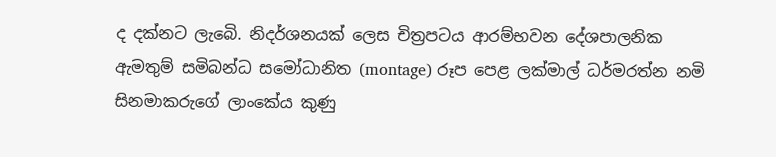ද දක්නට ලැබෙි. නිදර්ශනයක් ලෙස චිත්‍රපටය ආරම්භවන දේශපාලනික ඇමතුම් සමිබන්ධ සමෝධානිත (montage) රූප පෙළ ලක්මාල් ධර්මරත්න නමි සිනමාකරුගේ ලාංකේය කුණු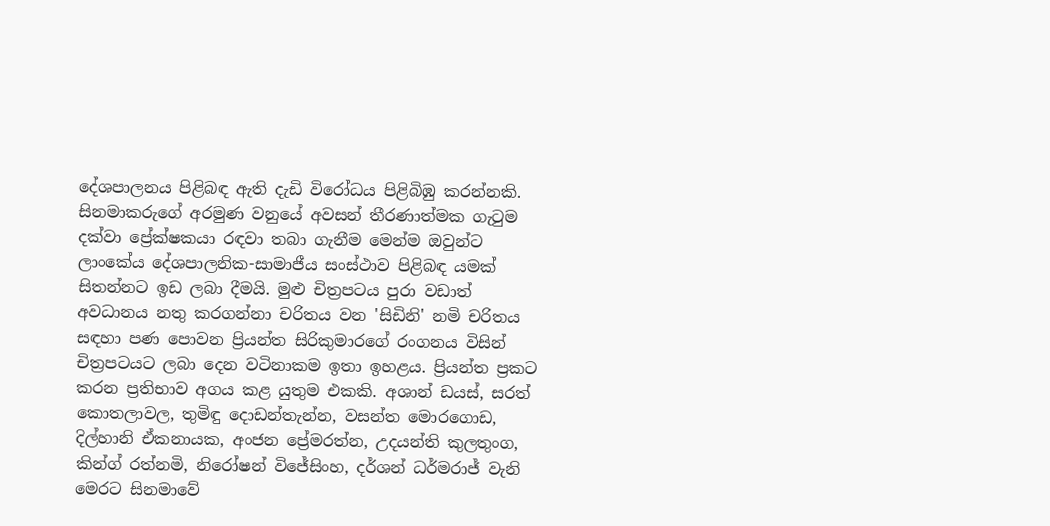දේශපාලනය පිළිබඳ ඇති දැඩි විරෝධය පිළිබිඹු කරන්නකි. සිනමාකරුගේ අරමුණ වනුයේ අවසන් තීරණාත්මක ගැටුම දක්වා ප්‍රේක්ෂකයා රඳවා තබා ගැනීම මෙන්ම ඔවුන්ට ලාංකේය දේශපාලනික-සාමාජීය සංස්ථාව පිළිබඳ යමක් සිතන්නට ඉඩ ලබා දීමයි. මුළු චිත්‍රපටය පුරා වඩාත් අවධානය නතු කරගන්නා චරිතය වන 'සිඩිනි' නමි චරිතය සඳහා පණ පොවන ප්‍රියන්ත සිරිකුමාරගේ රංගනය විසින් චිත්‍රපටයට ලබා දෙන වටිනාකම ඉතා ඉහළය. ප්‍රියන්ත ප්‍රකට කරන ප්‍රතිභාව අගය කළ යුතුම එකකි. අශාන් ඩයස්, සරත් කොතලාවල, තුමිඳු දොඩන්තැන්න, වසන්ත මොරගොඩ, දිල්හානි ඒකනායක, අංජන ප්‍රේමරත්න, උදයන්ති කුලතුංග, කින්ග් රත්නමි, නිරෝෂන් විජේසිංහ, දර්ශන් ධර්මරාජ් වැනි මෙරට සිනමාවේ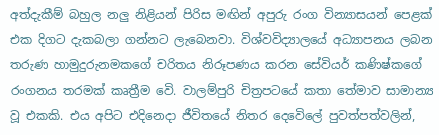අත්දැකීම් බහුල නලු නිළියන් පිරිස මඟින් අපුරු රංග වින්‍යාසයන් පෙළක් එක දිගට දැකබලා ගන්නට ලැබෙනවා. විශ්වවිද්‍යාලයේ අධ්‍යාපනය ලබන තරුණ හාමුදුරුනමකගේ චරිතය නිරූපණය කරන සේවියර් කණිෂ්කගේ රංගනය තරමක් කෘත්‍රීම වෙි. වාලම්පුරි චිත්‍රපටයේ කතා තේමාව සාමාන්‍ය වූ එකකි. එය අපිට එදිනෙදා ජීවිතයේ නිතර දෙවෙිලේ පුවත්පත්වලින්,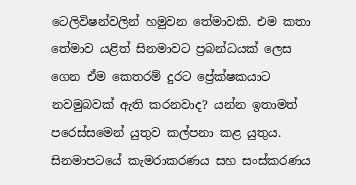ටෙලිවිෂන්වලින් හමුවන තේමාවකි. එම කතා තේමාව යළිත් සිනමාවට ප්‍රබන්ධයක් ලෙස ගෙන ඒම කෙතරම් දුරට ප්‍රේක්ෂකයාට නවමුබවක් ඇති කරනවාද? යන්න ඉතාමත් පරෙස්සමෙන් යුතුව කල්පනා කළ යුතුය. සිනමාපටයේ කැමරාකරණය සහ සංස්කරණය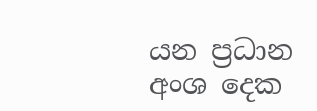යන ප්‍රධාන අංශ දෙක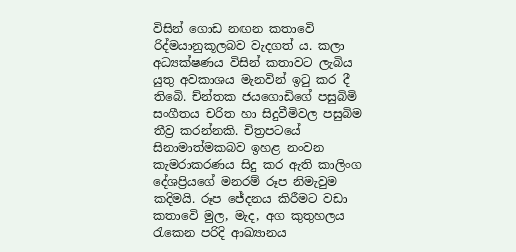විසින් ගොඩ නඟන කතාවෙි රිද්මයානුකූලබව වැදගත් ය. කලා අධ්‍යක්ෂණය විසින් කතාවට ලැබිය යුතු අවකාශය මැනවින් ඉටු කර දී තිබෙි. ච්න්තක ජයගොඩිගේ පසුබිමි සංගීතය චරිත හා සිදුවීමිවල පසුබිම තීව්‍ර කරන්නකි. චිත්‍රපටයේ සිනාමාත්මකබව ඉහළ නංවන කැමරාකරණය සිදු කර ඇති කාලිංග දේශප්‍රියගේ මනරම් රූප නිමැවුම කදිමයි. රූප ජේදනය කිරීමට වඩා කතාවෙි මුල, මැද, අග කුතුහලය රැකෙන පරිදි ආඛ්‍යානය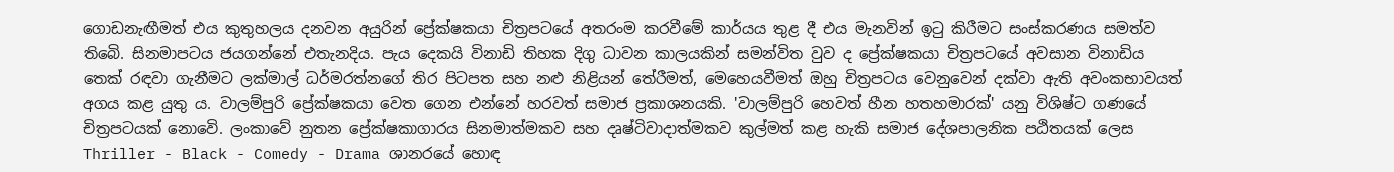ගොඩනැඟීමත් එය කුතුහලය දනවන අයුරින් ප්‍රේක්ෂකයා චිත්‍රපටයේ අතරංම කරවීමේ කාර්යය තුළ දී එය මැනවින් ඉටු කිරීමට සංස්කරණය සමත්ව තිබෙි. සිනමාපටය ජයගන්නේ එතැනදිය. පැය දෙකයි විනාඩි තිහක දිගු ධාවන කාලයකින් සමන්විත වුව ද ප්‍රේක්ෂකයා චිත්‍රපටයේ අවසාන විනාඩිය තෙක් රඳවා ගැනීමට ලක්මාල් ධර්මරත්නගේ තිර පිටපත සහ නළු නිළියන් තේරීමත්, මෙහෙයවීමත් ඔහු චිත්‍රපටය වෙනුවෙන් දක්වා ඇති අවංකභාවයත් අගය කළ යුතු ය. වාලම්පුරි ප්‍රේක්ෂකයා වෙත ගෙන එන්නේ හරවත් සමාජ ප්‍රකාශනයකි. 'වාලම්පුරි හෙවත් හීන හතහමාරක්' යනු විශිෂ්ට ගණයේ චිත්‍රපටයක් නොවෙි. ලංකාවේ නුතන ප්‍රේක්ෂකාගාරය සිනමාත්මකව සහ දෘෂ්ටිවාදාත්මකව කුල්මත් කළ හැකි සමාජ දේශපාලනික පඨිතයක් ලෙස Thriller - Black - Comedy - Drama ශානරයේ හොඳ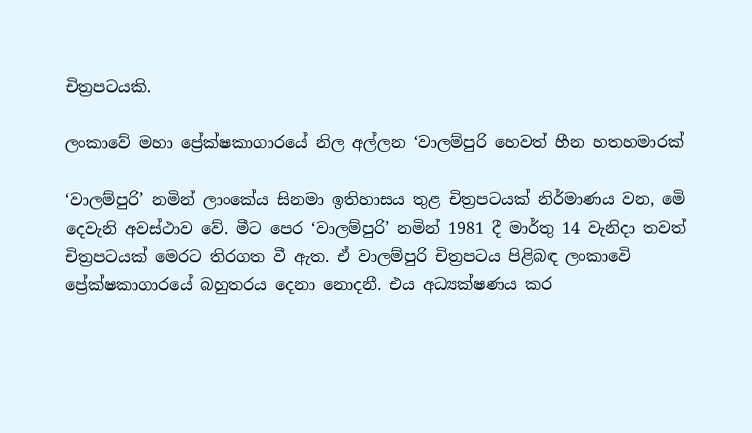චිත්‍රපටයකි.

ලංකාවේ මහා ප්‍රේක්ෂකාගාරයේ නිල අල්ලන ‘වාලම්පුරි හෙවත් හීන හතහමාරක්

‘වාලම්පුරි’ නමින් ලාංකේය සිනමා ඉතිහාසය තුළ චිත්‍රපටයක් නිර්මාණය වන, මෙි දෙවැනි අවස්ථාව වේ. මීට පෙර ‘වාලම්පුරි’ නමින් 1981 දී මාර්තු 14 වැනිදා තවත් චිත්‍රපටයක් මෙරට තිරගත වී ඇත. ඒ වාලම්පුරි චිත්‍රපටය පිළිබඳ ලංකාවෙි ප්‍රේක්ෂකාගාරයේ බහුතරය දෙනා නොදනී. එය අධ්‍යක්ෂණය කර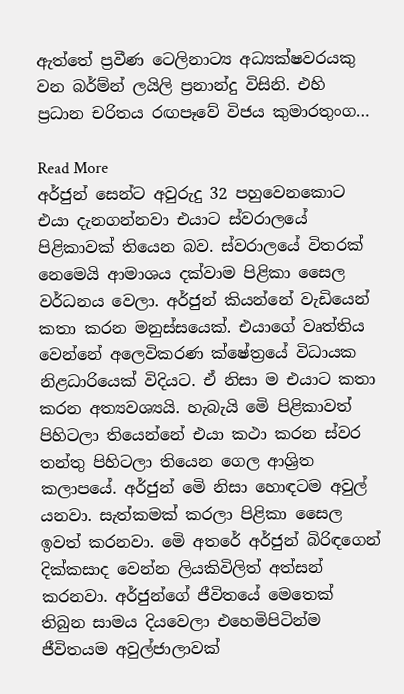ඇත්තේ ප්‍රවීණ ටෙලිනාට්‍ය අධ්‍යක්ෂවරයකු වන බර්ම්න් ලයිලි ප්‍රනාන්දු විසිනි. එහි ප්‍රධාන චරිතය රඟපෑවේ විජය කුමාරතුංග…

Read More
අර්ජුන් සෙන්ට අවුරුදු 32 පහුවෙනකොට එයා දැනගන්නවා එයාට ස්වරාලයේ පිළිකාවක් තියෙන බව. ස්වරාලයේ විතරක් නෙමෙයි ආමාශය දක්වාම පිළිකා සෛල වර්ධනය වෙලා. අර්ජුන් කියන්නේ වැඩියෙන් කතා කරන මනුස්සයෙක්. එයාගේ වෘත්තිය වෙන්නේ අලෙවිකරණ ක්ෂේත්‍රයේ විධායක නිළධාරියෙක් විදියට. ඒ නිසා ම එයාට කතා කරන අත්‍යවශ්‍යයි. හැබැයි මෙි පිළිකාවත් පිහිටලා තියෙන්නේ එයා කථා කරන ස්වර තන්තු පිහිටලා තියෙන ගෙල ආශ්‍රිත කලාපයේ. අර්ජුන් මෙි නිසා හොඳටම අවුල් යනවා. සැත්කමක් කරලා පිළිකා සෛල ඉවත් කරනවා. මෙි අතරේ අර්ජුන් බිරිඳගෙන් දික්කසාද වෙන්න ලියකිවිලිත් අත්සන් කරනවා. අර්ජුන්ගේ ජීවිතයේ මෙතෙක් තිබුන සාමය දියවෙලා එහෙමිපිටින්ම ජීවිතයම අවුල්ජාලාවක්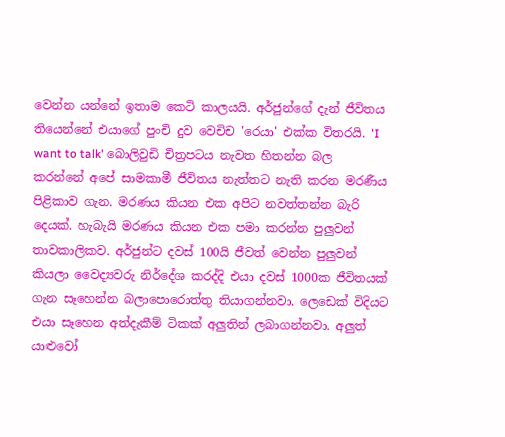වෙන්න යන්නේ ඉතාම කෙටි කාලයයි. අර්ජුන්ගේ දැන් ජීවිතය තියෙන්නේ එයාගේ පුංචි දුව වෙචිච 'රෙයා' එක්ක විතරයි. 'I want to talk' බොලිවුඩි චිත්‍රපටය නැවත හිතන්න බල කරන්නේ අපේ සාමකාමී ජීවිතය නැත්තට නැති කරන මරණීය පිළිකාව ගැන. මරණය කියන එක අපිට නවත්තන්න බැරි දෙයක්. හැබැයි මරණය කියන එක පමා කරන්න පුලුවන් තාවකාලිකව. අර්ජුන්ට දවස් 100යි ජීවත් වෙන්න පුලුවන් කියලා වෛද්‍යවරු නිර්දේශ කරද්දි එයා දවස් 1000ක ජීවිතයක් ගැන සෑහෙන්න බලාපොරොත්තු තියාගන්නවා. ලෙඩෙක් විදියට එයා සෑහෙන අත්දැකීම් ටිකක් අලුතින් ලබාගන්නවා. අලුත් යාළුවෝ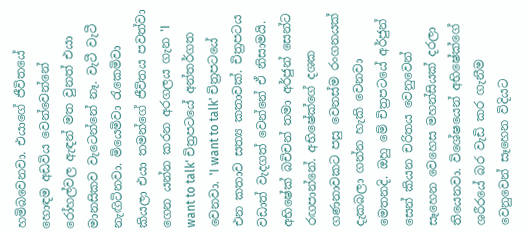හමිබවෙනවා. එයාගේ ජීවිතයේ හොඳම අඩවිය වෙන්වෙන්නේ රෝහල්වල ඇඳන් මත වුනත් එයා මානසිකව වැටෙන්නේ නෑ. වැටී වැටී නැඟිටිනවා. මියෙමිවා රැකෙමිවා කියලා එයා තමන්ගේ ජීවිතය පවත්වා ගෙන යන්න කරන අරගලය ගැන 'I want to talk' චිත්‍රපටයේ අන්තර්ගත වෙනවා. 'I want to talk' චිත්‍රපටයේ එන කතාව සත්‍ය කතාවක්. චිත්‍රපටය වඩාත් වැදගත් වෙන්නේ ඒ නිසාමයි. අභිෂේක් බචිචන් තමා අර්ජුන් සෙන්ට රඟපාන්නේ. අභිෂේක්ගේ දශක ගණනාවකට පසු වෙනස්ම රංගනයක් දැකබලා ගන්න හැකි වෙනවා මෙතනදි. ඔහු මේ චිත්‍රපටයේ අර්ජුන් සෙන් කියන චරිතය වෙනුවෙන් සෑහෙන වෙහෙස මහන්සියක් දරලා තියෙනවා. විශේෂයෙන් අභිෂේක්ගේ ශරීරයේ බර වැඩි කර ගැනීම වෙනුවෙන් සෑහෙන විදියට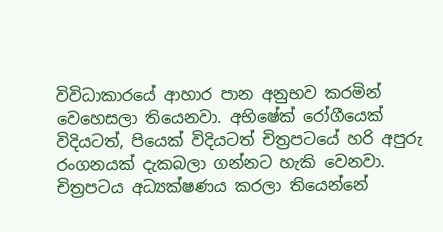විවිධාකාරයේ ආහාර පාන අනුභව කරමින් වෙහෙසලා තියෙනවා. අභිෂේක් රෝගීයෙක් විදියටත්, පියෙක් විදියටත් චිත්‍රපටයේ හරි අපුරු රංගනයක් දැකබලා ගන්නට හැකි වෙනවා. චිත්‍රපටය අධ්‍යක්ෂණය කරලා තියෙන්නේ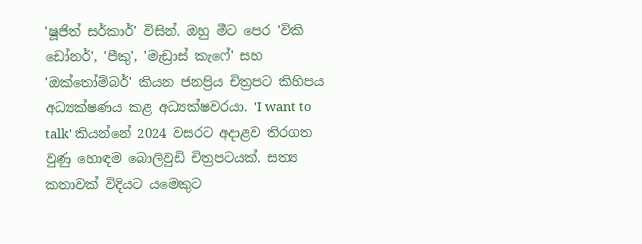'ෂූජිත් සර්කාර්' විසින්. ඔහු මීට පෙර 'විකි ඩෝනර්', 'පීකු', 'මැඩ්‍රාස් කැෆේ' සහ 'ඔක්තෝම්බර්' කියන ජනප්‍රිය චිත්‍රපට කිහිපය අධ්‍යක්ෂණය කළ අධ්‍යක්ෂවරයා. 'I want to talk' කියන්නේ 2024 වසරට අදාළව තිරගත වුණු හොඳම බොලිවුඩි චිත්‍රපටයක්. සත්‍ය කතාවක් විදියට යමෙකුට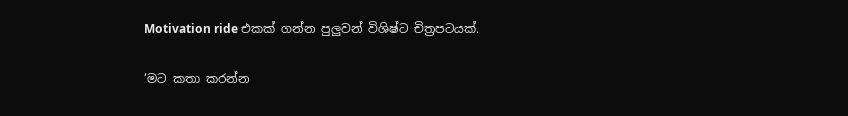Motivation ride එකක් ගන්න පුලුවන් විශිෂ්ට චිත්‍රපටයක්.

‘මට කතා කරන්න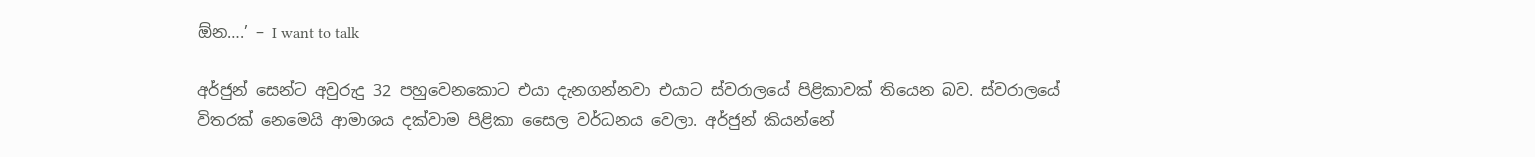ඕන….’ – I want to talk

අර්ජුන් සෙන්ට අවුරුදු 32 පහුවෙනකොට එයා දැනගන්නවා එයාට ස්වරාලයේ පිළිකාවක් තියෙන බව. ස්වරාලයේ විතරක් නෙමෙයි ආමාශය දක්වාම පිළිකා සෛල වර්ධනය වෙලා. අර්ජුන් කියන්නේ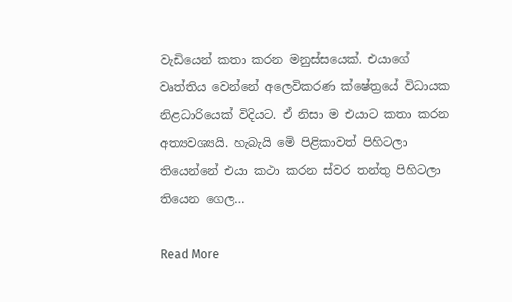වැඩියෙන් කතා කරන මනුස්සයෙක්. එයාගේ වෘත්තිය වෙන්නේ අලෙවිකරණ ක්ෂේත්‍රයේ විධායක නිළධාරියෙක් විදියට. ඒ නිසා ම එයාට කතා කරන අත්‍යවශ්‍යයි. හැබැයි මෙි පිළිකාවත් පිහිටලා තියෙන්නේ එයා කථා කරන ස්වර තන්තු පිහිටලා තියෙන ගෙල…

Read More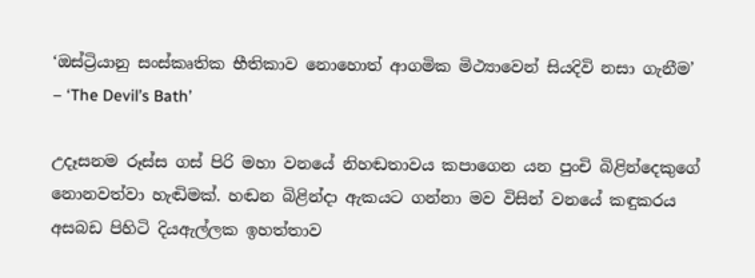‘ඔස්ට්‍රියානු සංස්කෘතික භීතිකාව නොහොත් ආගමික මිථ්‍යාවෙන් සියදිවි නසා ගැනීම’ – ‘The Devil’s Bath’

උදෑසනම රූස්ස ගස් පිරි මහා වනයේ නිහඬතාවය කපාගෙන යන පුංචි බිළින්දෙකුගේ නොනවත්වා හැඬිමක්. හඬන බිළින්දා ඇකයට ගන්නා මව විසින් වනයේ කඳුකරය අසබඩ පිහිටි දියඇල්ලක ඉහත්තාව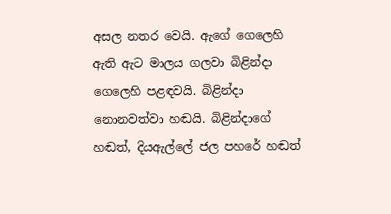අසල නතර වෙයි. ඇගේ ගෙලෙහි ඇති ඇට මාලය ගලවා බිළින්දා ගෙලෙහි පළඳවයි. බිළින්දා නොනවත්වා හඬයි. බිළින්දාගේ හඬත්, දියඇල්ලේ ජල පහරේ හඬත්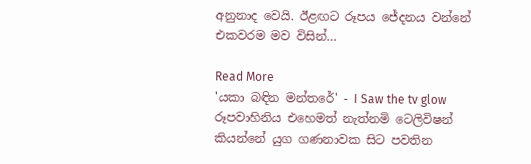අනුනාද වෙයි. ඊළඟට රූපය ජේදනය වන්නේ එකවරම මව විසින්…

Read More
'යකා බඳින මන්තරේ' - I Saw the tv glow රූපවාහිනිය එහෙමත් නැත්නමි ටෙලිවිෂන් කියන්නේ යුග ගණනාවක සිට පවතින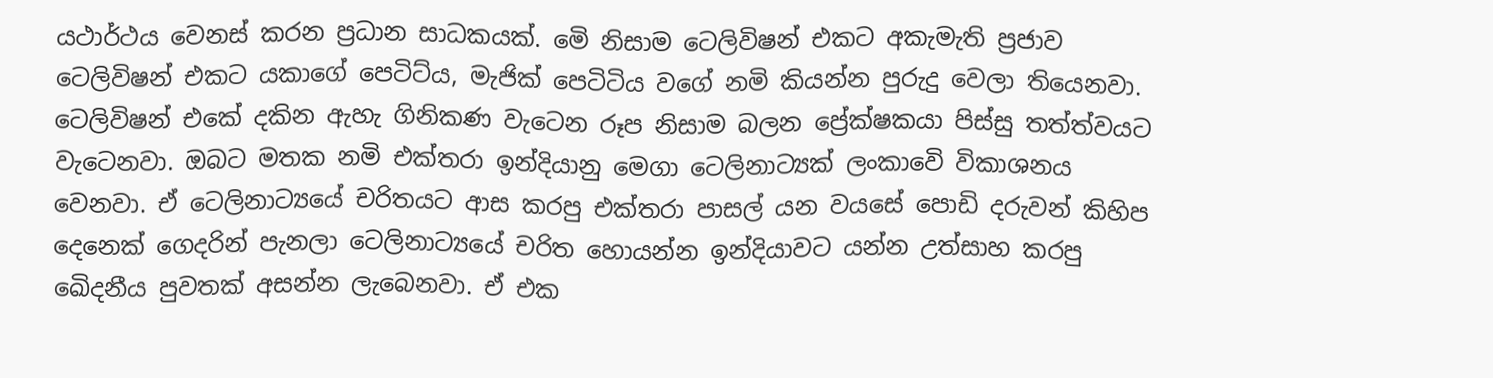යථාර්ථය වෙනස් කරන ප්‍රධාන සාධකයක්. මෙි නිසාම ටෙලිවිෂන් එකට අකැමැති ප්‍රජාව ටෙලිවිෂන් එකට යකාගේ පෙටිට්ය, මැජික් පෙටිටිය වගේ නමි කියන්න පුරුදු වෙලා තියෙනවා. ටෙලිවිෂන් එකේ දකින ඇහැ ගිනිකණ වැටෙන රූප නිසාම බලන ප්‍රේක්ෂකයා පිස්සු තත්ත්වයට වැටෙනවා. ඔබට මතක නමි එක්තරා ඉන්දියානු මෙගා ටෙලිනාට්‍යක් ලංකාවෙි විකාශනය වෙනවා. ඒ ටෙලිනාට්‍යයේ චරිතයට ආස කරපු එක්තරා පාසල් යන වයසේ පොඩි දරුවන් කිහිප දෙනෙක් ගෙදරින් පැනලා ටෙලිනාට්‍යයේ චරිත හොයන්න ඉන්දියාවට යන්න උත්සාහ කරපු ඛෙිදනීය පුවතක් අසන්න ලැබෙනවා. ඒ එක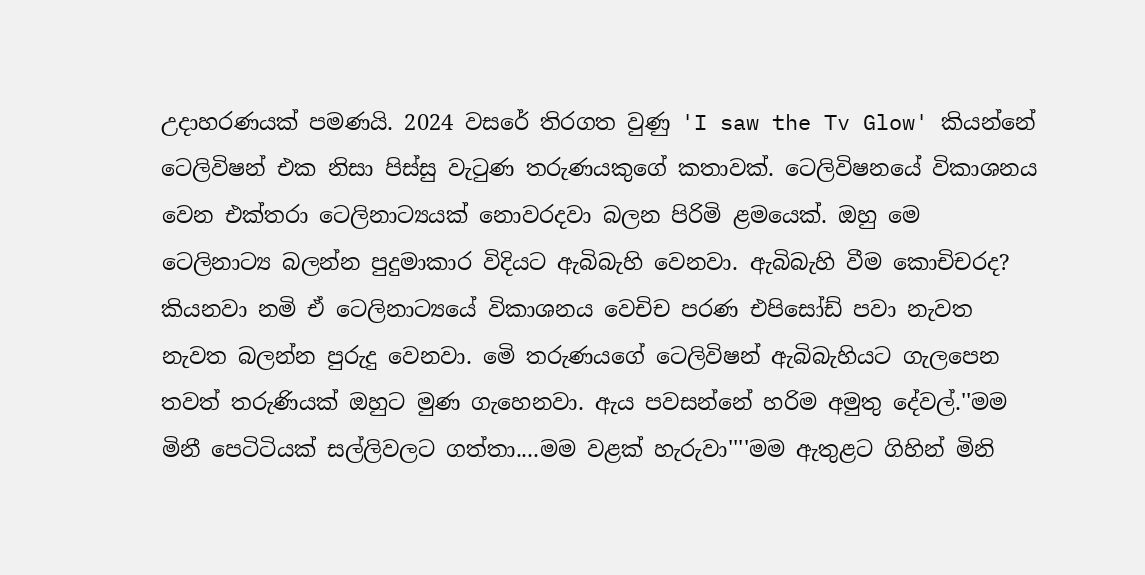උදාහරණයක් පමණයි. 2024 වසරේ තිරගත වුණු 'I saw the Tv Glow' කියන්නේ ටෙලිවිෂන් එක නිසා පිස්සු වැටුණ තරුණයකුගේ කතාවක්. ටෙලිවිෂනයේ විකාශනය වෙන එක්තරා ටෙලිනාට්‍යයක් නොවරදවා බලන පිරිමි ළමයෙක්. ඔහු මෙ ටෙලිනාට්‍ය බලන්න පුදුමාකාර විදියට ඇබිබැහි වෙනවා. ඇබිබැහි වීම කොචිචරද? කියනවා නමි ඒ ටෙලිනාට්‍යයේ විකාශනය වෙචිච පරණ එපිසෝඩ් පවා නැවත නැවත බලන්න පුරුදු වෙනවා. මෙි තරුණයගේ ටෙලිවිෂන් ඇබිබැහියට ගැලපෙන තවත් තරුණියක් ඔහුට මුණ ගැහෙනවා. ඇය පවසන්නේ හරිම අමුතු දේවල්.''මම මිනී පෙටිටියක් සල්ලිවලට ගත්තා....මම වළක් හැරුවා''''මම ඇතුළට ගිහින් මිනි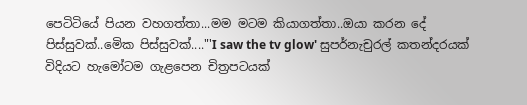පෙටිටියේ පියන වහගත්තා...මම මටම කියාගත්තා..ඔයා කරන දේ පිස්සුවක්..මෙික පිස්සුවක්...."'I saw the tv glow' සුපර්නැචුරල් කතන්දරයක් විදියට හැමෝටම ගැළපෙන චිත්‍රපටයක්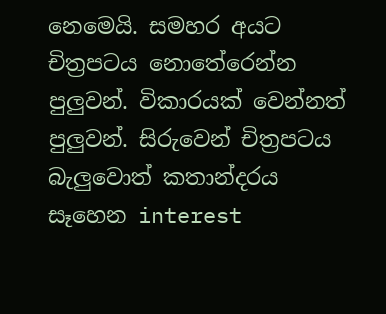නෙමෙයි. සමහර අයට චිත්‍රපටය නොතේරෙන්න පුලුවන්. විකාරයක් වෙන්නත් පුලුවන්. සිරුවෙන් චිත්‍රපටය බැලුවොත් කතාන්දරය සෑහෙන interest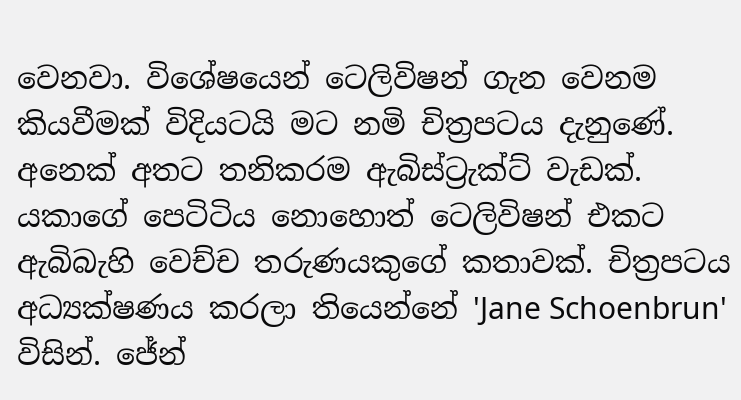වෙනවා. විශේෂයෙන් ටෙලිවිෂන් ගැන වෙනම කියවීමක් විදියටයි මට නමි චිත්‍රපටය දැනුණේ. අනෙක් අතට තනිකරම ඇබිස්ට්‍රැක්ට් වැඩක්. යකාගේ පෙටිටිය නොහොත් ටෙලිවිෂන් එකට ඇබිබැහි වෙච්ච තරුණයකුගේ කතාවක්. චිත්‍රපටය අධ්‍යක්ෂණය කරලා තියෙන්නේ 'Jane Schoenbrun' විසින්. ජේන්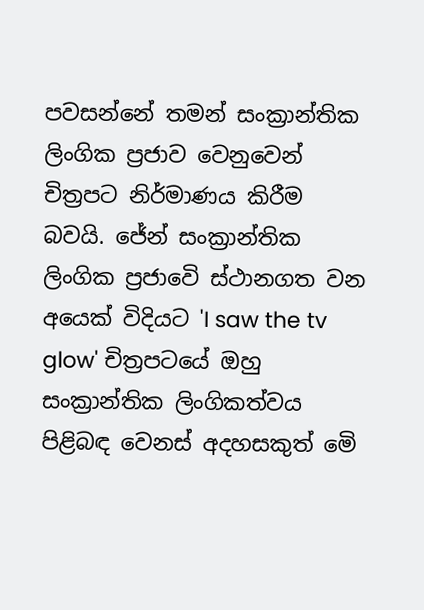පවසන්නේ තමන් සංක්‍රාන්තික ලිංගික ප්‍රජාව වෙනුවෙන් චිත්‍රපට නිර්මාණය කිරීම බවයි. ජේන් සංක්‍රාන්තික ලිංගික ප්‍රජාවෙි ස්ථානගත වන අයෙක් විදියට 'I saw the tv glow' චිත්‍රපටයේ ඔහු සංක්‍රාන්තික ලිංගිකත්වය පිළිබඳ වෙනස් අදහසකුත් මෙි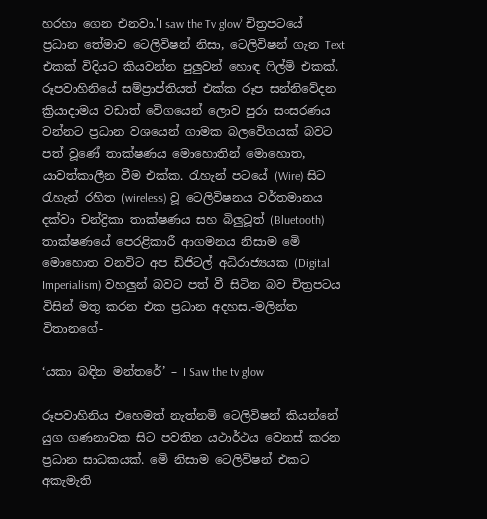හරහා ගෙන එනවා.'I saw the Tv glow' චිත්‍රපටයේ ප්‍රධාන තේමාව ටෙලිවිෂන් නිසා, ටෙලිවිෂන් ගැන Text එකක් විදියට කියවන්න පුලුවන් හොඳ ෆිල්මි එකක්. රූපවාහිනියේ සම්ප්‍රාප්තියත් එක්ක රූප සන්නිවේදන ක්‍රියාදාමය වඩාත් වෙිගයෙන් ලොව පුරා සංසරණය වන්නට ප්‍රධාන වශයෙන් ගාමක බලවෙිගයක් බවට පත් වූණේ තාක්ෂණය මොහොතින් මොහොත, යාවත්කාලීන වීම එක්ක. රැහැන් පටයේ (Wire) සිට රැහැන් රහිත (wireless) වූ ටෙලිවිෂනය වර්තමානය දක්වා චන්ද්‍රිකා තාක්ෂණය සහ බිලුටූත් (Bluetooth) තාක්ෂණයේ පෙරළිකාරී ආගමනය නිසාම මෙි මොහොත වනවිට අප ඩිජිටල් අධිරාජ්‍යයක (Digital Imperialism) වහලුන් බවට පත් වී සිටින බව චිත්‍රපටය විසින් මතු කරන එක ප්‍රධාන අදහස.-මලින්ත විතානගේ-

‘යකා බඳින මන්තරේ’ – I Saw the tv glow

රූපවාහිනිය එහෙමත් නැත්නමි ටෙලිවිෂන් කියන්නේ යුග ගණනාවක සිට පවතින යථාර්ථය වෙනස් කරන ප්‍රධාන සාධකයක්. මෙි නිසාම ටෙලිවිෂන් එකට අකැමැති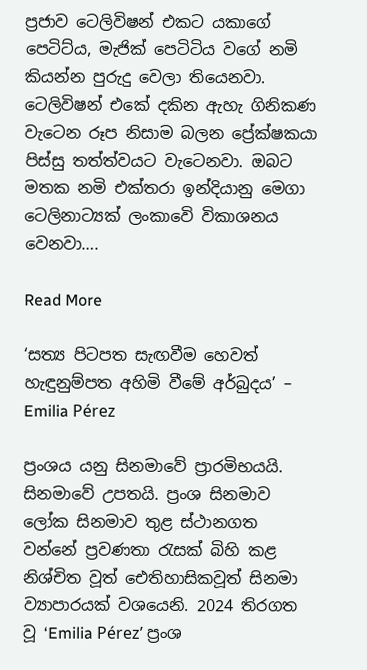ප්‍රජාව ටෙලිවිෂන් එකට යකාගේ පෙටිට්ය, මැජික් පෙටිටිය වගේ නමි කියන්න පුරුදු වෙලා තියෙනවා. ටෙලිවිෂන් එකේ දකින ඇහැ ගිනිකණ වැටෙන රූප නිසාම බලන ප්‍රේක්ෂකයා පිස්සු තත්ත්වයට වැටෙනවා. ඔබට මතක නමි එක්තරා ඉන්දියානු මෙගා ටෙලිනාට්‍යක් ලංකාවෙි විකාශනය වෙනවා….

Read More

‘සත්‍ය පිටපත සැඟවීම හෙවත් හැඳුනුම්පත අහිමි වීමේ අර්බුදය’ – Emilia Pérez

ප්‍රංශය යනු සිනමාවේ ප්‍රාරමිභයයි. සිනමාවේ උපතයි. ප්‍රංශ සිනමාව ලෝක සිනමාව තුළ ස්ථානගත වන්නේ ප්‍රවණතා රැසක් බිහි කළ නිශ්චිත වූත් ඓතිහාසිකවූත් සිනමා ව්‍යාපාරයක් වශයෙනි. 2024 තිරගත වූ ‘Emilia Pérez’ ප්‍රංශ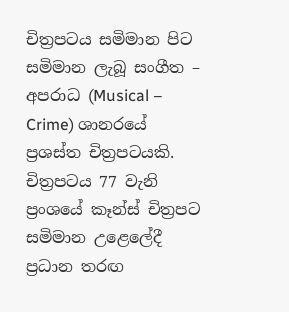චිත්‍රපටය සමිමාන පිට සමිමාන ලැබූ සංගීත – අපරාධ (Musical – Crime) ශානරයේ ප්‍රශස්ත චිත්‍රපටයකි. චිත්‍රපටය 77 වැනි ප්‍රංශයේ කෑන්ස් චිත්‍රපට සමිමාන උළෙලේදී ප්‍රධාන තරඟ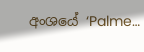අංශයේ ‘Palme…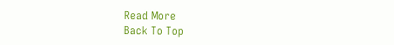Read More
Back To Top